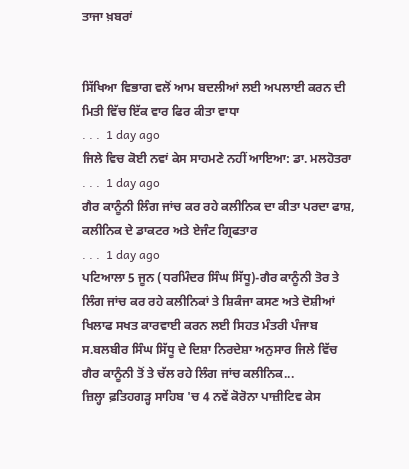ਤਾਜਾ ਖ਼ਬਰਾਂ


ਸਿੱਖਿਆ ਵਿਭਾਗ ਵਲੋਂ ਆਮ ਬਦਲੀਆਂ ਲਈ ਅਪਲਾਈ ਕਰਨ ਦੀ ਮਿਤੀ ਵਿੱਚ ਇੱਕ ਵਾਰ ਫਿਰ ਕੀਤਾ ਵਾਧਾ
. . .  1 day ago
ਜਿਲੇ ਵਿਚ ਕੋਈ ਨਵਾਂ ਕੇਸ ਸਾਹਮਣੇ ਨਹੀਂ ਆਇਆ: ਡਾ. ਮਲਹੋਤਰਾ
. . .  1 day ago
ਗੈਰ ਕਾਨੂੰਨੀ ਲਿੰਗ ਜਾਂਚ ਕਰ ਰਹੇ ਕਲੀਨਿਕ ਦਾ ਕੀਤਾ ਪਰਦਾ ਫਾਸ਼, ਕਲੀਨਿਕ ਦੇ ਡਾਕਟਰ ਅਤੇ ਏਜੰਟ ਗ੍ਰਿਫਤਾਰ
. . .  1 day ago
ਪਟਿਆਲਾ 5 ਜੂਨ (ਧਰਮਿੰਦਰ ਸਿੰਘ ਸਿੱਧੂ)-ਗੈਰ ਕਾਨੂੰਨੀ ਤੋਰ ਤੇ ਲਿੰਗ ਜਾਂਚ ਕਰ ਰਹੇ ਕਲੀਨਿਕਾਂ ਤੇ ਸ਼ਿਕੰਜਾ ਕਸਣ ਅਤੇ ਦੋਸ਼ੀਆਂ ਖਿਲਾਫ ਸਖਤ ਕਾਰਵਾਈ ਕਰਨ ਲਈ ਸਿਹਤ ਮੰਤਰੀ ਪੰਜਾਬ ਸ.ਬਲਬੀਰ ਸਿੰਘ ਸਿੱਧੂ ਦੇ ਦਿਸ਼ਾ ਨਿਰਦੇਸ਼ਾ ਅਨੁਸਾਰ ਜਿਲੇ ਵਿੱਚ ਗੈਰ ਕਾਨੂੰਨੀ ਤੋਂ ਤੇ ਚੱਲ ਰਹੇ ਲਿੰਗ ਜਾਂਚ ਕਲੀਨਿਕ...
ਜ਼ਿਲ੍ਹਾ ਫ਼ਤਿਹਗੜ੍ਹ ਸਾਹਿਬ 'ਚ 4 ਨਵੇਂ ਕੋਰੋਨਾ ਪਾਜ਼ੀਟਿਵ ਕੇਸ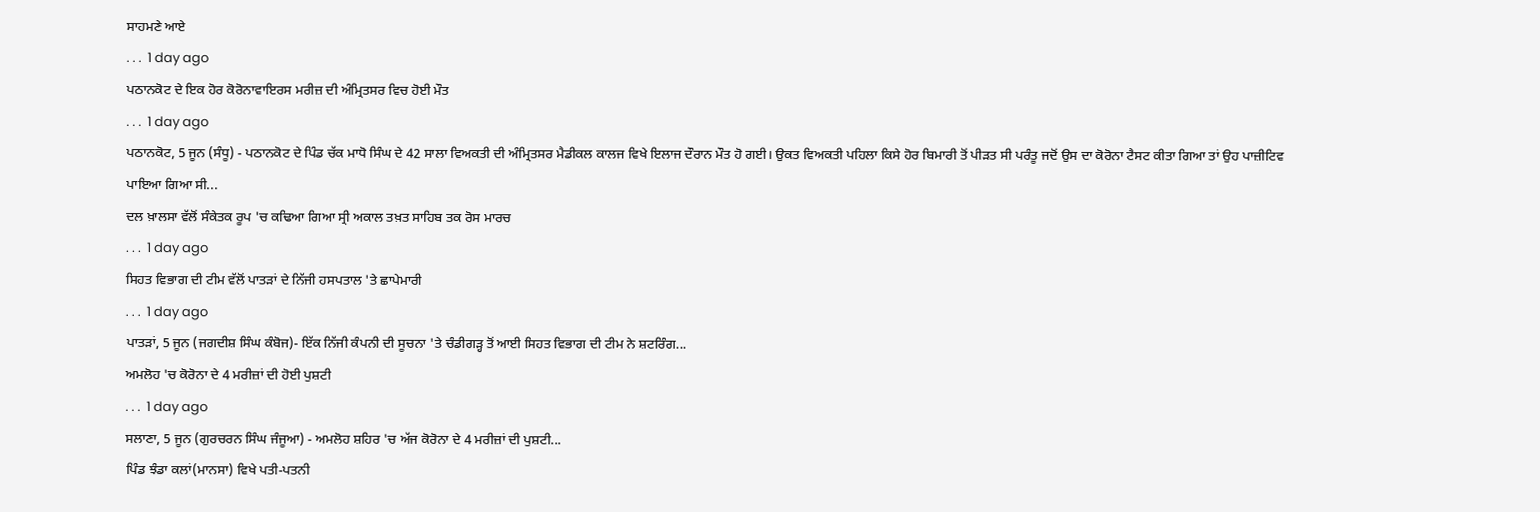ਸਾਹਮਣੇ ਆਏ
. . .  1 day ago
ਪਠਾਨਕੋਟ ਦੇ ਇਕ ਹੋਰ ਕੋਰੋਨਾਵਾਇਰਸ ਮਰੀਜ਼ ਦੀ ਅੰਮ੍ਰਿਤਸਰ ਵਿਚ ਹੋਈ ਮੌਤ
. . .  1 day ago
ਪਠਾਨਕੋਟ, 5 ਜੂਨ (ਸੰਧੂ) - ਪਠਾਨਕੋਟ ਦੇ ਪਿੰਡ ਚੱਕ ਮਾਧੋ ਸਿੰਘ ਦੇ 42 ਸਾਲਾ ਵਿਅਕਤੀ ਦੀ ਅੰਮ੍ਰਿਤਸਰ ਮੈਡੀਕਲ ਕਾਲਜ ਵਿਖੇ ਇਲਾਜ ਦੌਰਾਨ ਮੌਤ ਹੋ ਗਈ। ਉਕਤ ਵਿਅਕਤੀ ਪਹਿਲਾ ਕਿਸੇ ਹੋਰ ਬਿਮਾਰੀ ਤੋਂ ਪੀੜਤ ਸੀ ਪਰੰਤੂ ਜਦੋਂ ਉਸ ਦਾ ਕੋਰੋਨਾ ਟੈਸਟ ਕੀਤਾ ਗਿਆ ਤਾਂ ਉਹ ਪਾਜ਼ੀਟਿਵ ਪਾਇਆ ਗਿਆ ਸੀ...
ਦਲ ਖ਼ਾਲਸਾ ਵੱਲੋਂ ਸੰਕੇਤਕ ਰੂਪ 'ਚ ਕਢਿਆ ਗਿਆ ਸ੍ਰੀ ਅਕਾਲ ਤਖ਼ਤ ਸਾਹਿਬ ਤਕ ਰੋਸ ਮਾਰਚ
. . .  1 day ago
ਸਿਹਤ ਵਿਭਾਗ ਦੀ ਟੀਮ ਵੱਲੋਂ ਪਾਤੜਾਂ ਦੇ ਨਿੱਜੀ ਹਸਪਤਾਲ 'ਤੇ ਛਾਪੇਮਾਰੀ
. . .  1 day ago
ਪਾਤੜਾਂ, 5 ਜੂਨ (ਜਗਦੀਸ਼ ਸਿੰਘ ਕੰਬੋਜ)- ਇੱਕ ਨਿੱਜੀ ਕੰਪਨੀ ਦੀ ਸੂਚਨਾ 'ਤੇ ਚੰਡੀਗੜ੍ਹ ਤੋਂ ਆਈ ਸਿਹਤ ਵਿਭਾਗ ਦੀ ਟੀਮ ਨੇ ਸ਼ਟਰਿੰਗ...
ਅਮਲੋਹ 'ਚ ਕੋਰੋਨਾ ਦੇ 4 ਮਰੀਜ਼ਾਂ ਦੀ ਹੋਈ ਪੁਸ਼ਟੀ
. . .  1 day ago
ਸਲਾਣਾ, 5 ਜੂਨ (ਗੁਰਚਰਨ ਸਿੰਘ ਜੰਜੂਆ) - ਅਮਲੋਹ ਸ਼ਹਿਰ 'ਚ ਅੱਜ ਕੋਰੋਨਾ ਦੇ 4 ਮਰੀਜ਼ਾਂ ਦੀ ਪੁਸ਼ਟੀ...
ਪਿੰਡ ਝੰਡਾ ਕਲਾਂ(ਮਾਨਸਾ) ਵਿਖੇ ਪਤੀ-ਪਤਨੀ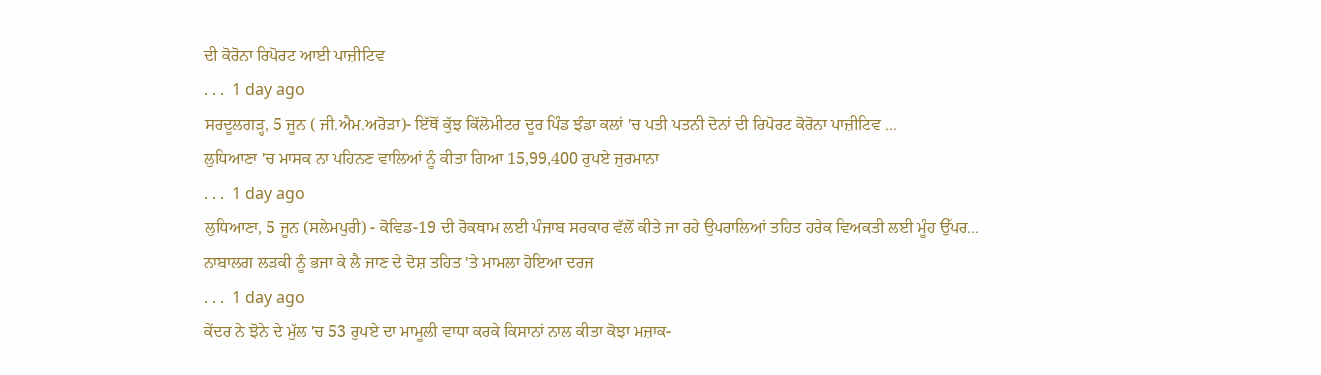ਦੀ ਕੋਰੋਨਾ ਰਿਪੋਰਟ ਆਈ ਪਾਜ਼ੀਟਿਵ
. . .  1 day ago
ਸਰਦੂਲਗੜ੍ਹ, 5 ਜੂਨ ( ਜੀ.ਐਮ.ਅਰੋੜਾ)- ਇੱਥੋਂ ਕੁੱਝ ਕਿੱਲੋਮੀਟਰ ਦੂਰ ਪਿੰਡ ਝੰਡਾ ਕਲਾਂ 'ਚ ਪਤੀ ਪਤਨੀ ਦੋਨਾਂ ਦੀ ਰਿਪੋਰਟ ਕੋਰੋਨਾ ਪਾਜ਼ੀਟਿਵ ...
ਲੁਧਿਆਣਾ 'ਚ ਮਾਸਕ ਨਾ ਪਹਿਨਣ ਵਾਲਿਆਂ ਨੂੰ ਕੀਤਾ ਗਿਆ 15,99,400 ਰੁਪਏ ਜੁਰਮਾਨਾ
. . .  1 day ago
ਲੁਧਿਆਣਾ, 5 ਜੂਨ (ਸਲੇਮਪੁਰੀ) - ਕੋਵਿਡ-19 ਦੀ ਰੋਕਥਾਮ ਲਈ ਪੰਜਾਬ ਸਰਕਾਰ ਵੱਲੋਂ ਕੀਤੇ ਜਾ ਰਹੇ ਉਪਰਾਲਿਆਂ ਤਹਿਤ ਹਰੇਕ ਵਿਅਕਤੀ ਲਈ ਮੂੰਹ ਉੱਪਰ...
ਨਾਬਾਲਗ ਲੜਕੀ ਨੂੰ ਭਜਾ ਕੇ ਲੈ ਜਾਣ ਦੇ ਦੋਸ਼ ਤਹਿਤ 'ਤੇ ਮਾਮਲਾ ਹੋਇਆ ਦਰਜ
. . .  1 day ago
ਕੇਂਦਰ ਨੇ ਝੋਨੇ ਦੇ ਮੁੱਲ 'ਚ 53 ਰੁਪਏ ਦਾ ਮਾਮੂਲੀ ਵਾਧਾ ਕਰਕੇ ਕਿਸਾਨਾਂ ਨਾਲ ਕੀਤਾ ਕੋਝਾ ਮਜ਼ਾਕ-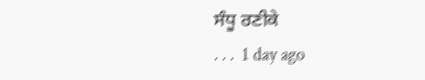ਸੰਧੂ ਰਣੀਕੇ
. . .  1 day ago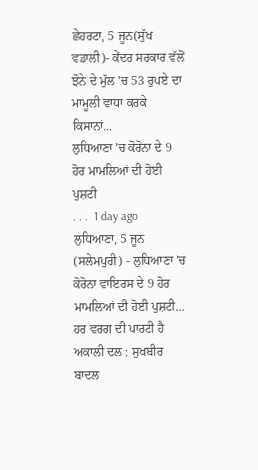ਛੇਹਰਟਾ, 5 ਜੂਨ(ਸੁੱਖ ਵਡਾਲੀ)- ਕੇਂਦਰ ਸਰਕਾਰ ਵੱਲੋਂ ਝੋਨੇ ਦੇ ਮੁੱਲ 'ਚ 53 ਰੁਪਏ ਦਾ ਮਾਮੂਲੀ ਵਾਧਾ ਕਰਕੇ ਕਿਸਾਨਾਂ...
ਲੁਧਿਆਣਾ 'ਚ ਕੋਰੋਨਾ ਦੇ 9 ਹੋਰ ਮਾਮਲਿਆਂ ਦੀ ਹੋਈ ਪੁਸ਼ਟੀ
. . .  1 day ago
ਲੁਧਿਆਣਾ, 5 ਜੂਨ (ਸਲੇਮਪੁਰੀ) - ਲੁਧਿਆਣਾ 'ਚ ਕੋਰੋਨਾ ਵਾਇਰਸ ਦੇ 9 ਹੋਰ ਮਾਮਲਿਆਂ ਦੀ ਹੋਈ ਪੁਸ਼ਟੀ...
ਹਰ ਵਰਗ ਦੀ ਪਾਰਟੀ ਹੈ ਅਕਾਲੀ ਦਲ : ਸੁਖਬੀਰ ਬਾਦਲ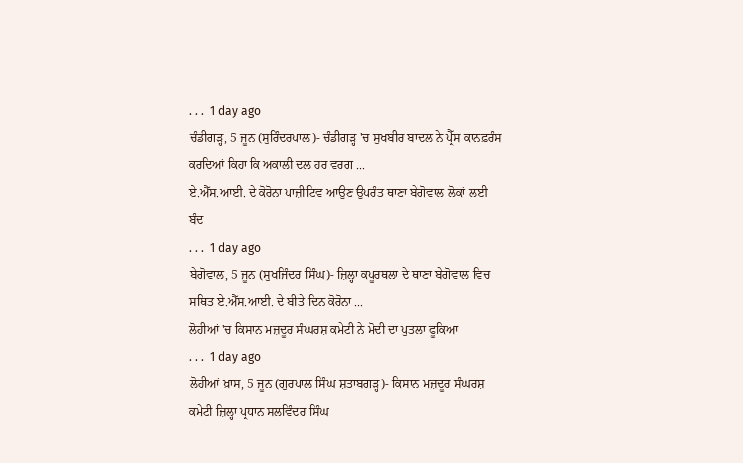. . .  1 day ago
ਚੰਡੀਗੜ੍ਹ, 5 ਜੂਨ (ਸੁਰਿੰਦਰਪਾਲ)- ਚੰਡੀਗੜ੍ਹ 'ਚ ਸੁਖਬੀਰ ਬਾਦਲ ਨੇ ਪ੍ਰੈੱਸ ਕਾਨਫ਼ਰੰਸ ਕਰਦਿਆਂ ਕਿਹਾ ਕਿ ਅਕਾਲੀ ਦਲ ਹਰ ਵਰਗ ...
ਏ.ਐੱਸ.ਆਈ. ਦੇ ਕੋਰੋਨਾ ਪਾਜ਼ੀਟਿਵ ਆਉਣ ਉਪਰੰਤ ਥਾਣਾ ਬੇਗੋਵਾਲ ਲੋਕਾਂ ਲਈ ਬੰਦ
. . .  1 day ago
ਬੇਗੋਵਾਲ, 5 ਜੂਨ (ਸੁਖਜਿੰਦਰ ਸਿੰਘ)- ਜ਼ਿਲ੍ਹਾ ਕਪੂਰਥਲਾ ਦੇ ਥਾਣਾ ਬੇਗੋਵਾਲ ਵਿਚ ਸਥਿਤ ਏ.ਐੱਸ.ਆਈ. ਦੇ ਬੀਤੇ ਦਿਨ ਕੋਰੋਨਾ ...
ਲੋਹੀਆਂ 'ਚ ਕਿਸਾਨ ਮਜ਼ਦੂਰ ਸੰਘਰਸ਼ ਕਮੇਟੀ ਨੇ ਮੋਦੀ ਦਾ ਪੁਤਲਾ ਫੂਕਿਆ
. . .  1 day ago
ਲੋਹੀਆਂ ਖ਼ਾਸ, 5 ਜੂਨ (ਗੁਰਪਾਲ ਸਿੰਘ ਸ਼ਤਾਬਗੜ੍ਹ)- ਕਿਸਾਨ ਮਜ਼ਦੂਰ ਸੰਘਰਸ਼ ਕਮੇਟੀ ਜ਼ਿਲ੍ਹਾ ਪ੍ਰਧਾਨ ਸਲਵਿੰਦਰ ਸਿੰਘ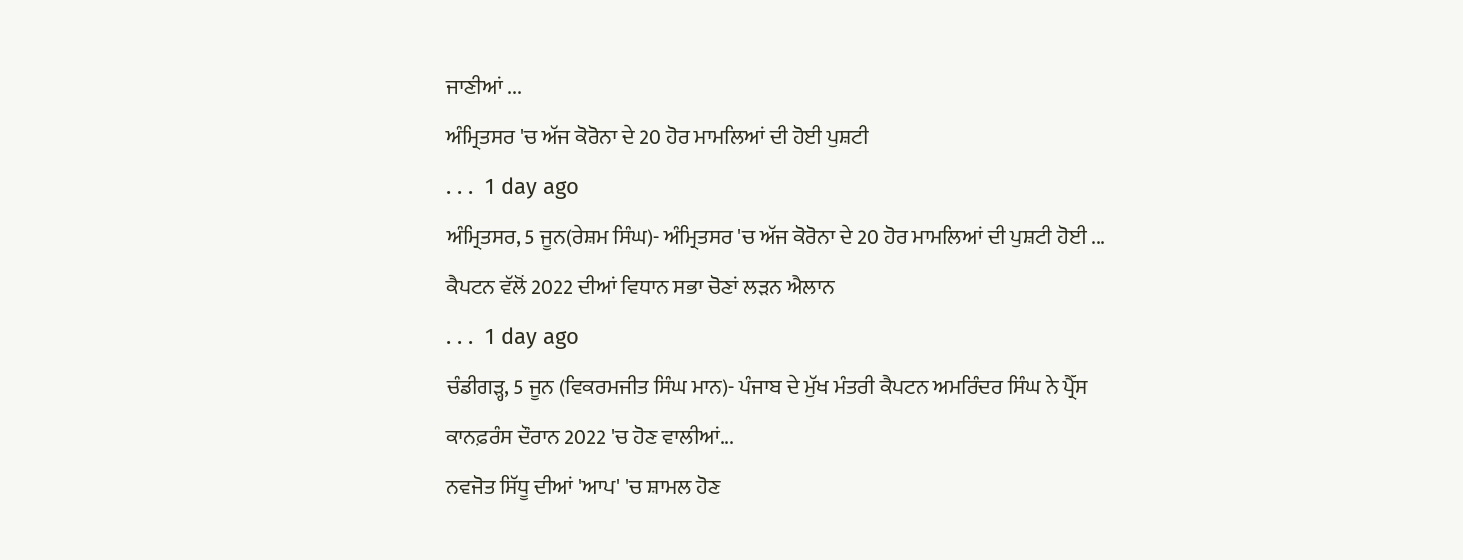ਜਾਣੀਆਂ ...
ਅੰਮ੍ਰਿਤਸਰ 'ਚ ਅੱਜ ਕੋਰੋਨਾ ਦੇ 20 ਹੋਰ ਮਾਮਲਿਆਂ ਦੀ ਹੋਈ ਪੁਸ਼ਟੀ
. . .  1 day ago
ਅੰਮ੍ਰਿਤਸਰ, 5 ਜੂਨ(ਰੇਸ਼ਮ ਸਿੰਘ)- ਅੰਮ੍ਰਿਤਸਰ 'ਚ ਅੱਜ ਕੋਰੋਨਾ ਦੇ 20 ਹੋਰ ਮਾਮਲਿਆਂ ਦੀ ਪੁਸ਼ਟੀ ਹੋਈ ...
ਕੈਪਟਨ ਵੱਲੋਂ 2022 ਦੀਆਂ ਵਿਧਾਨ ਸਭਾ ਚੋਣਾਂ ਲੜਨ ਐਲਾਨ
. . .  1 day ago
ਚੰਡੀਗੜ੍ਹ, 5 ਜੂਨ (ਵਿਕਰਮਜੀਤ ਸਿੰਘ ਮਾਨ)- ਪੰਜਾਬ ਦੇ ਮੁੱਖ ਮੰਤਰੀ ਕੈਪਟਨ ਅਮਰਿੰਦਰ ਸਿੰਘ ਨੇ ਪ੍ਰੈੱਸ ਕਾਨਫ਼ਰੰਸ ਦੌਰਾਨ 2022 'ਚ ਹੋਣ ਵਾਲੀਆਂ...
ਨਵਜੋਤ ਸਿੱਧੂ ਦੀਆਂ 'ਆਪ' 'ਚ ਸ਼ਾਮਲ ਹੋਣ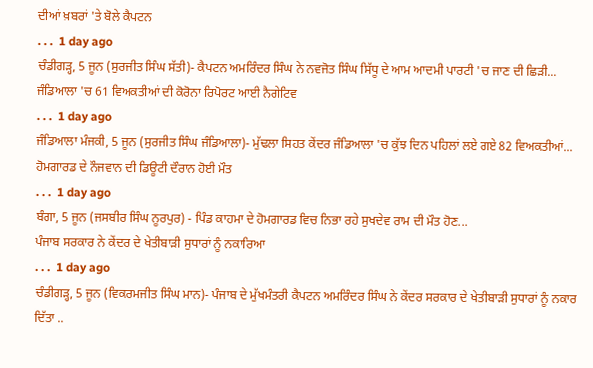ਦੀਆਂ ਖ਼ਬਰਾਂ 'ਤੇ ਬੋਲੇ ਕੈਪਟਨ
. . .  1 day ago
ਚੰਡੀਗੜ੍ਹ, 5 ਜੂਨ (ਸੁਰਜੀਤ ਸਿੰਘ ਸੱਤੀ)- ਕੈਪਟਨ ਅਮਰਿੰਦਰ ਸਿੰਘ ਨੇ ਨਵਜੋਤ ਸਿੰਘ ਸਿੱਧੂ ਦੇ ਆਮ ਆਦਮੀ ਪਾਰਟੀ 'ਚ ਜਾਣ ਦੀ ਛਿੜੀ...
ਜੰਡਿਆਲਾ 'ਚ 61 ਵਿਅਕਤੀਆਂ ਦੀ ਕੋਰੋਨਾ ਰਿਪੋਰਟ ਆਈ ਨੈਗੇਟਿਵ
. . .  1 day ago
ਜੰਡਿਆਲਾ ਮੰਜਕੀ, 5 ਜੂਨ (ਸੁਰਜੀਤ ਸਿੰਘ ਜੰਡਿਆਲਾ)- ਮੁੱਢਲਾ ਸਿਹਤ ਕੇਂਦਰ ਜੰਡਿਆਲਾ 'ਚ ਕੁੱਝ ਦਿਨ ਪਹਿਲਾਂ ਲਏ ਗਏ 82 ਵਿਅਕਤੀਆਂ...
ਹੋਮਗਾਰਡ ਦੇ ਨੌਜਵਾਨ ਦੀ ਡਿਊਟੀ ਦੌਰਾਨ ਹੋਈ ਮੌਤ
. . .  1 day ago
ਬੰਗਾ, 5 ਜੂਨ (ਜਸਬੀਰ ਸਿੰਘ ਨੂਰਪੁਰ) - ਪਿੰਡ ਕਾਹਮਾ ਦੇ ਹੋਮਗਾਰਡ ਵਿਚ ਨਿਭਾ ਰਹੇ ਸੁਖਦੇਵ ਰਾਮ ਦੀ ਮੌਤ ਹੋਣ...
ਪੰਜਾਬ ਸਰਕਾਰ ਨੇ ਕੇਂਦਰ ਦੇ ਖੇਤੀਬਾੜੀ ਸੁਧਾਰਾਂ ਨੂੰ ਨਕਾਰਿਆ
. . .  1 day ago
ਚੰਡੀਗੜ੍ਹ, 5 ਜੂਨ (ਵਿਕਰਮਜੀਤ ਸਿੰਘ ਮਾਨ)- ਪੰਜਾਬ ਦੇ ਮੁੱਖਮੰਤਰੀ ਕੈਪਟਨ ਅਮਰਿੰਦਰ ਸਿੰਘ ਨੇ ਕੇਂਦਰ ਸਰਕਾਰ ਦੇ ਖੇਤੀਬਾੜੀ ਸੁਧਾਰਾਂ ਨੂੰ ਨਕਾਰ ਦਿੱਤਾ ..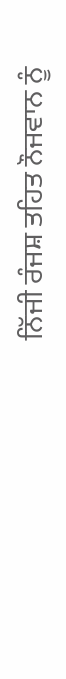ਨਿੱਜੀ ਰੰਜਸ਼ ਤਹਿਤ ਨੌਜਵਾਨ ਨੂੰ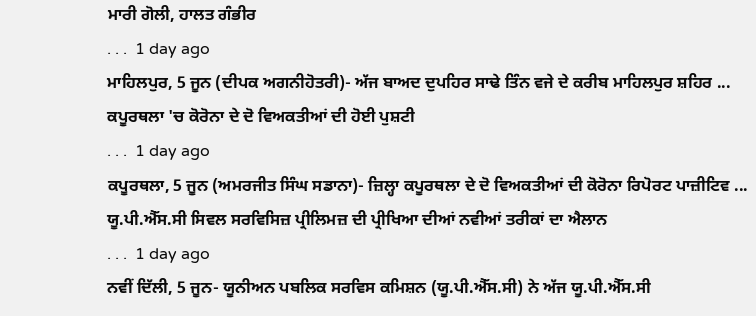ਮਾਰੀ ਗੋਲੀ, ਹਾਲਤ ਗੰਭੀਰ
. . .  1 day ago
ਮਾਹਿਲਪੁਰ, 5 ਜੂਨ (ਦੀਪਕ ਅਗਨੀਹੋਤਰੀ)- ਅੱਜ ਬਾਅਦ ਦੁਪਹਿਰ ਸਾਢੇ ਤਿੰਨ ਵਜੇ ਦੇ ਕਰੀਬ ਮਾਹਿਲਪੁਰ ਸ਼ਹਿਰ ...
ਕਪੂਰਥਲਾ 'ਚ ਕੋਰੋਨਾ ਦੇ ਦੋ ਵਿਅਕਤੀਆਂ ਦੀ ਹੋਈ ਪੁਸ਼ਟੀ
. . .  1 day ago
ਕਪੂਰਥਲਾ, 5 ਜੂਨ (ਅਮਰਜੀਤ ਸਿੰਘ ਸਡਾਨਾ)- ਜ਼ਿਲ੍ਹਾ ਕਪੂਰਥਲਾ ਦੇ ਦੋ ਵਿਅਕਤੀਆਂ ਦੀ ਕੋਰੋਨਾ ਰਿਪੋਰਟ ਪਾਜ਼ੀਟਿਵ ...
ਯੂ.ਪੀ.ਐੱਸ.ਸੀ ਸਿਵਲ ਸਰਵਿਸਿਜ਼ ਪ੍ਰੀਲਿਮਜ਼ ਦੀ ਪ੍ਰੀਖਿਆ ਦੀਆਂ ਨਵੀਆਂ ਤਰੀਕਾਂ ਦਾ ਐਲਾਨ
. . .  1 day ago
ਨਵੀਂ ਦਿੱਲੀ, 5 ਜੂਨ- ਯੂਨੀਅਨ ਪਬਲਿਕ ਸਰਵਿਸ ਕਮਿਸ਼ਨ (ਯੂ.ਪੀ.ਐੱਸ.ਸੀ) ਨੇ ਅੱਜ ਯੂ.ਪੀ.ਐੱਸ.ਸੀ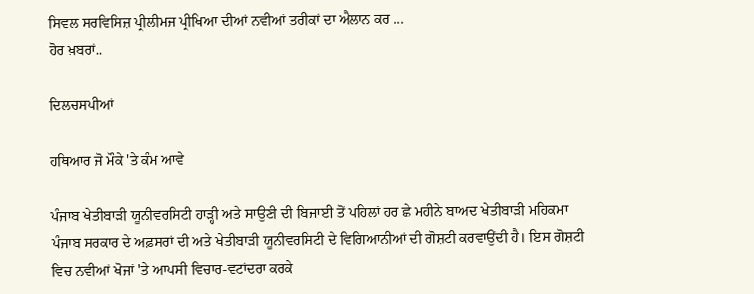ਸਿਵਲ ਸਰਵਿਸਿਜ਼ ਪ੍ਰੀਲੀਮਜ ਪ੍ਰੀਖਿਆ ਦੀਆਂ ਨਵੀਆਂ ਤਰੀਕਾਂ ਦਾ ਐਲਾਨ ਕਰ ...
ਹੋਰ ਖ਼ਬਰਾਂ..

ਦਿਲਚਸਪੀਆਂ

ਹਥਿਆਰ ਜੋ ਮੌਕੇ 'ਤੇ ਕੰਮ ਆਵੇ

ਪੰਜਾਬ ਖੇਤੀਬਾੜੀ ਯੂਨੀਵਰਸਿਟੀ ਹਾੜ੍ਹੀ ਅਤੇ ਸਾਉਣੀ ਦੀ ਬਿਜਾਈ ਤੋਂ ਪਹਿਲਾਂ ਹਰ ਛੇ ਮਹੀਨੇ ਬਾਅਦ ਖੇਤੀਬਾੜੀ ਮਹਿਕਮਾ ਪੰਜਾਬ ਸਰਕਾਰ ਦੇ ਅਫ਼ਸਰਾਂ ਦੀ ਅਤੇ ਖੇਤੀਬਾੜੀ ਯੂਨੀਵਰਸਿਟੀ ਦੇ ਵਿਗਿਆਨੀਆਂ ਦੀ ਗੋਸ਼ਟੀ ਕਰਵਾਉਂਦੀ ਹੈ। ਇਸ ਗੋਸ਼ਟੀ ਵਿਚ ਨਵੀਆਂ ਖੋਜਾਂ 'ਤੇ ਆਪਸੀ ਵਿਚਾਰ-ਵਟਾਂਦਰਾ ਕਰਕੇ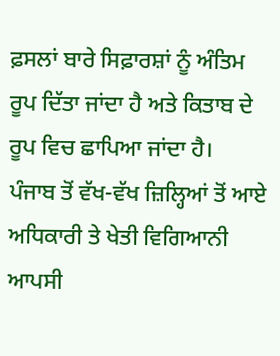ਫ਼ਸਲਾਂ ਬਾਰੇ ਸਿਫ਼ਾਰਸ਼ਾਂ ਨੂੰ ਅੰਤਿਮ ਰੂਪ ਦਿੱਤਾ ਜਾਂਦਾ ਹੈ ਅਤੇ ਕਿਤਾਬ ਦੇ ਰੂਪ ਵਿਚ ਛਾਪਿਆ ਜਾਂਦਾ ਹੈ।
ਪੰਜਾਬ ਤੋਂ ਵੱਖ-ਵੱਖ ਜ਼ਿਲ੍ਹਿਆਂ ਤੋਂ ਆਏ ਅਧਿਕਾਰੀ ਤੇ ਖੇਤੀ ਵਿਗਿਆਨੀ ਆਪਸੀ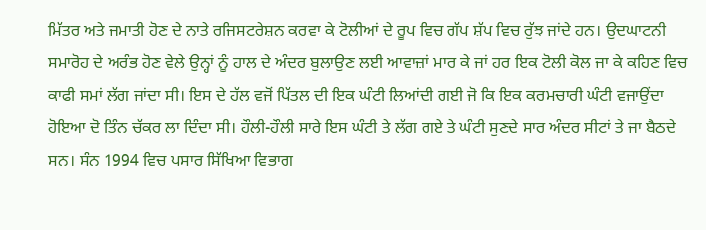ਮਿੱਤਰ ਅਤੇ ਜਮਾਤੀ ਹੋਣ ਦੇ ਨਾਤੇ ਰਜਿਸਟਰੇਸ਼ਨ ਕਰਵਾ ਕੇ ਟੋਲੀਆਂ ਦੇ ਰੂਪ ਵਿਚ ਗੱਪ ਸ਼ੱਪ ਵਿਚ ਰੁੱਝ ਜਾਂਦੇ ਹਨ। ਉਦਘਾਟਨੀ ਸਮਾਰੋਹ ਦੇ ਅਰੰਭ ਹੋਣ ਵੇਲੇ ਉਨ੍ਹਾਂ ਨੂੰ ਹਾਲ ਦੇ ਅੰਦਰ ਬੁਲਾਉਣ ਲਈ ਆਵਾਜ਼ਾਂ ਮਾਰ ਕੇ ਜਾਂ ਹਰ ਇਕ ਟੋਲੀ ਕੋਲ ਜਾ ਕੇ ਕਹਿਣ ਵਿਚ ਕਾਫੀ ਸਮਾਂ ਲੱਗ ਜਾਂਦਾ ਸੀ। ਇਸ ਦੇ ਹੱਲ ਵਜੋਂ ਪਿੱਤਲ ਦੀ ਇਕ ਘੰਟੀ ਲਿਆਂਦੀ ਗਈ ਜੋ ਕਿ ਇਕ ਕਰਮਚਾਰੀ ਘੰਟੀ ਵਜਾਉਂਦਾ ਹੋਇਆ ਦੋ ਤਿੰਨ ਚੱਕਰ ਲਾ ਦਿੰਦਾ ਸੀ। ਹੌਲੀ-ਹੌਲੀ ਸਾਰੇ ਇਸ ਘੰਟੀ ਤੇ ਲੱਗ ਗਏ ਤੇ ਘੰਟੀ ਸੁਣਦੇ ਸਾਰ ਅੰਦਰ ਸੀਟਾਂ ਤੇ ਜਾ ਬੈਠਦੇ ਸਨ। ਸੰਨ 1994 ਵਿਚ ਪਸਾਰ ਸਿੱਖਿਆ ਵਿਭਾਗ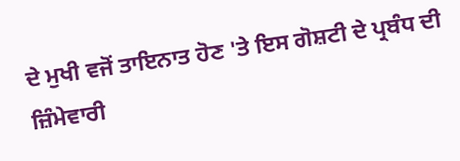ਦੇ ਮੁਖੀ ਵਜੋਂ ਤਾਇਨਾਤ ਹੋਣ 'ਤੇ ਇਸ ਗੋਸ਼ਟੀ ਦੇ ਪ੍ਰਬੰਧ ਦੀ ਜ਼ਿੰਮੇਵਾਰੀ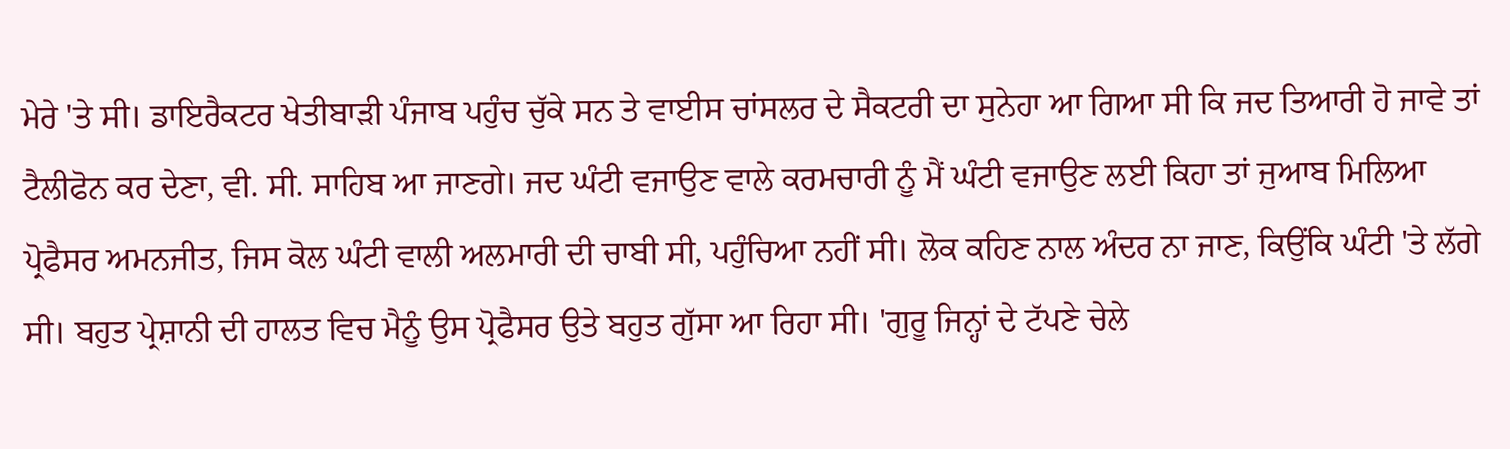ਮੇਰੇ 'ਤੇ ਸੀ। ਡਾਇਰੈਕਟਰ ਖੇਤੀਬਾੜੀ ਪੰਜਾਬ ਪਹੁੰਚ ਚੁੱਕੇ ਸਨ ਤੇ ਵਾਈਸ ਚਾਂਸਲਰ ਦੇ ਸੈਕਟਰੀ ਦਾ ਸੁਨੇਹਾ ਆ ਗਿਆ ਸੀ ਕਿ ਜਦ ਤਿਆਰੀ ਹੋ ਜਾਵੇ ਤਾਂ ਟੈਲੀਫੋਨ ਕਰ ਦੇਣਾ, ਵੀ. ਸੀ. ਸਾਹਿਬ ਆ ਜਾਣਗੇ। ਜਦ ਘੰਟੀ ਵਜਾਉਣ ਵਾਲੇ ਕਰਮਚਾਰੀ ਨੂੰ ਮੈਂ ਘੰਟੀ ਵਜਾਉਣ ਲਈ ਕਿਹਾ ਤਾਂ ਜੁਆਬ ਮਿਲਿਆ ਪ੍ਰੋਫੈਸਰ ਅਮਨਜੀਤ, ਜਿਸ ਕੋਲ ਘੰਟੀ ਵਾਲੀ ਅਲਮਾਰੀ ਦੀ ਚਾਬੀ ਸੀ, ਪਹੁੰਚਿਆ ਨਹੀਂ ਸੀ। ਲੋਕ ਕਹਿਣ ਨਾਲ ਅੰਦਰ ਨਾ ਜਾਣ, ਕਿਉਂਕਿ ਘੰਟੀ 'ਤੇ ਲੱਗੇ ਸੀ। ਬਹੁਤ ਪ੍ਰੇਸ਼ਾਨੀ ਦੀ ਹਾਲਤ ਵਿਚ ਮੈਨੂੰ ਉਸ ਪ੍ਰੋਫੈਸਰ ਉਤੇ ਬਹੁਤ ਗੁੱਸਾ ਆ ਰਿਹਾ ਸੀ। 'ਗੁਰੂ ਜਿਨ੍ਹਾਂ ਦੇ ਟੱਪਣੇ ਚੇਲੇ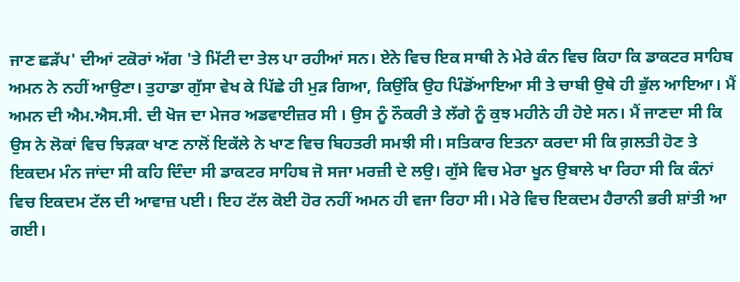ਜਾਣ ਛੜੱਪ' ਦੀਆਂ ਟਕੋਰਾਂ ਅੱਗ 'ਤੇ ਮਿੱਟੀ ਦਾ ਤੇਲ ਪਾ ਰਹੀਆਂ ਸਨ। ਏਨੇ ਵਿਚ ਇਕ ਸਾਥੀ ਨੇ ਮੇਰੇ ਕੰਨ ਵਿਚ ਕਿਹਾ ਕਿ ਡਾਕਟਰ ਸਾਹਿਬ ਅਮਨ ਨੇ ਨਹੀਂ ਆਉਣਾ। ਤੁਹਾਡਾ ਗੁੱਸਾ ਵੇਖ ਕੇ ਪਿੱਛੇ ਹੀ ਮੁੜ ਗਿਆ, ਕਿਉਂਕਿ ਉਹ ਪਿੰਡੋਂਆਇਆ ਸੀ ਤੇ ਚਾਬੀ ਉਥੇ ਹੀ ਭੁੱਲ ਆਇਆ। ਮੈਂ ਅਮਨ ਦੀ ਐਮ.ਐਸ.ਸੀ. ਦੀ ਖੋਜ ਦਾ ਮੇਜਰ ਅਡਵਾਈਜ਼ਰ ਸੀ । ਉਸ ਨੂੰ ਨੌਕਰੀ ਤੇ ਲੱਗੇ ਨੂੰ ਕੁਝ ਮਹੀਨੇ ਹੀ ਹੋਏ ਸਨ। ਮੈਂ ਜਾਣਦਾ ਸੀ ਕਿ ਉਸ ਨੇ ਲੋਕਾਂ ਵਿਚ ਝਿੜਕਾ ਖਾਣ ਨਾਲੋਂ ਇਕੱਲੇ ਨੇ ਖਾਣ ਵਿਚ ਬਿਹਤਰੀ ਸਮਝੀ ਸੀ। ਸਤਿਕਾਰ ਇਤਨਾ ਕਰਦਾ ਸੀ ਕਿ ਗ਼ਲਤੀ ਹੋਣ ਤੇ ਇਕਦਮ ਮੰਨ ਜਾਂਦਾ ਸੀ ਕਹਿ ਦਿੰਦਾ ਸੀ ਡਾਕਟਰ ਸਾਹਿਬ ਜੋ ਸਜਾ ਮਰਜ਼ੀ ਦੇ ਲਉ। ਗੁੱਸੇ ਵਿਚ ਮੇਰਾ ਖੂਨ ਉਬਾਲੇ ਖਾ ਰਿਹਾ ਸੀ ਕਿ ਕੰਨਾਂ ਵਿਚ ਇਕਦਮ ਟੱਲ ਦੀ ਆਵਾਜ਼ ਪਈ। ਇਹ ਟੱਲ ਕੋਈ ਹੋਰ ਨਹੀਂ ਅਮਨ ਹੀ ਵਜਾ ਰਿਹਾ ਸੀ। ਮੇਰੇ ਵਿਚ ਇਕਦਮ ਹੈਰਾਨੀ ਭਰੀ ਸ਼ਾਂਤੀ ਆ ਗਈ।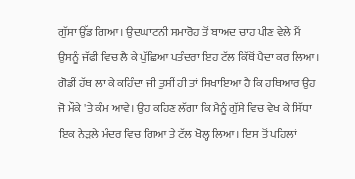ਗੁੱਸਾ ਉੱਡ ਗਿਆ। ਉਦਘਾਟਨੀ ਸਮਾਰੋਹ ਤੋਂ ਬਾਅਦ ਚਾਹ ਪੀਣ ਵੇਲੇ ਮੈਂ ਉਸਨੂੰ ਜੱਫੀ ਵਿਚ ਲੈ ਕੇ ਪੁੱਛਿਆ ਪਤੰਦਰਾ ਇਹ ਟੱਲ ਕਿੱਥੋਂ ਪੈਦਾ ਕਰ ਲਿਆ। ਗੋਡੀਂ ਹੱਥ ਲਾ ਕੇ ਕਹਿੰਦਾ ਜੀ ਤੁਸੀਂ ਹੀ ਤਾਂ ਸਿਖਾਇਆ ਹੈ ਕਿ ਹਥਿਆਰ ਉਹ ਜੋ ਮੌਕੇ 'ਤੇ ਕੰਮ ਆਵੇ। ਉਹ ਕਹਿਣ ਲੱਗਾ ਕਿ ਮੈਨੂੰ ਗੁੱਸੇ ਵਿਚ ਵੇਖ ਕੇ ਸਿੱਧਾ ਇਕ ਨੇੜਲੇ ਮੰਦਰ ਵਿਚ ਗਿਆ ਤੇ ਟੱਲ ਖੋਲ੍ਹ ਲਿਆ। ਇਸ ਤੋਂ ਪਹਿਲਾਂ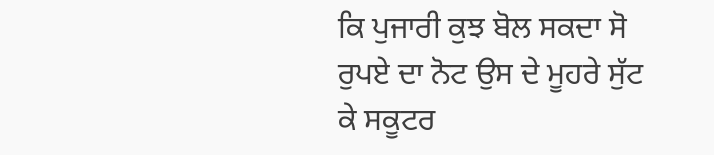ਕਿ ਪੁਜਾਰੀ ਕੁਝ ਬੋਲ ਸਕਦਾ ਸੋ ਰੁਪਏ ਦਾ ਨੋਟ ਉਸ ਦੇ ਮੂਹਰੇ ਸੁੱਟ ਕੇ ਸਕੂਟਰ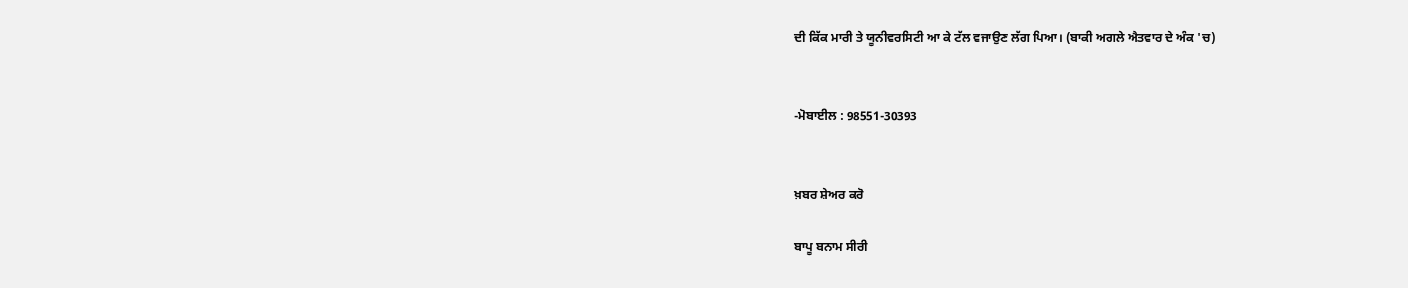ਦੀ ਕਿੱਕ ਮਾਰੀ ਤੇ ਯੂਨੀਵਰਸਿਟੀ ਆ ਕੇ ਟੱਲ ਵਜਾਉਣ ਲੱਗ ਪਿਆ। (ਬਾਕੀ ਅਗਲੇ ਐਤਵਾਰ ਦੇ ਅੰਕ 'ਚ)


-ਮੋਬਾਈਲ : 98551-30393


ਖ਼ਬਰ ਸ਼ੇਅਰ ਕਰੋ

ਬਾਪੂ ਬਨਾਮ ਸੀਰੀ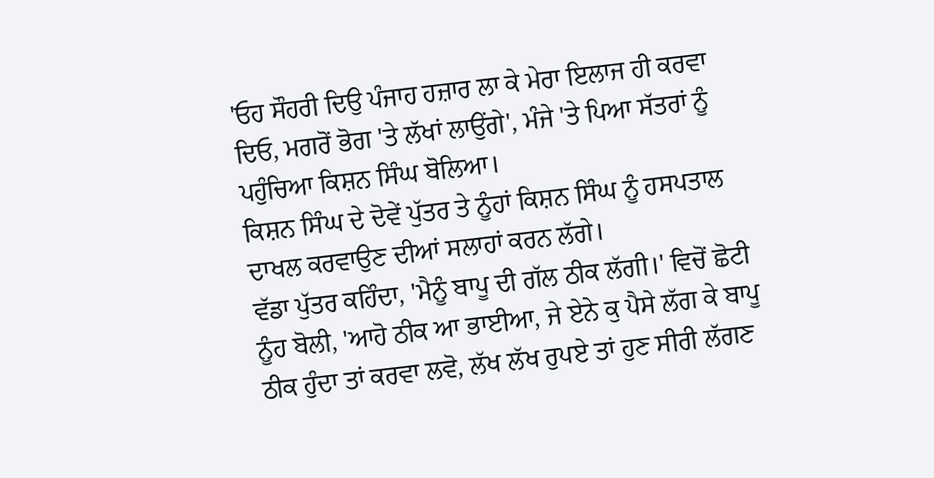'ਓਹ ਸੌਹਰੀ ਦਿਉ ਪੰਜਾਹ ਹਜ਼ਾਰ ਲਾ ਕੇ ਮੇਰਾ ਇਲਾਜ ਹੀ ਕਰਵਾ ਦਿਓ, ਮਗਰੋਂ ਭੋਗ 'ਤੇ ਲੱਖਾਂ ਲਾਉਂਗੇ', ਮੰਜੇ 'ਤੇ ਪਿਆ ਸੱਤਰਾਂ ਨੂੰ ਪਹੁੰਚਿਆ ਕਿਸ਼ਨ ਸਿੰਘ ਬੋਲਿਆ।
ਕਿਸ਼ਨ ਸਿੰਘ ਦੇ ਦੋਵੇਂ ਪੁੱਤਰ ਤੇ ਨੂੰਹਾਂ ਕਿਸ਼ਨ ਸਿੰਘ ਨੂੰ ਹਸਪਤਾਲ ਦਾਖਲ ਕਰਵਾਉਣ ਦੀਆਂ ਸਲਾਹਾਂ ਕਰਨ ਲੱਗੇ।
ਵੱਡਾ ਪੁੱਤਰ ਕਹਿੰਦਾ, 'ਮੈਨੂੰ ਬਾਪੂ ਦੀ ਗੱਲ ਠੀਕ ਲੱਗੀ।' ਵਿਚੋਂ ਛੋਟੀ ਨੂੰਹ ਬੋਲੀ, 'ਆਹੋ ਠੀਕ ਆ ਭਾਈਆ, ਜੇ ਏਨੇ ਕੁ ਪੈਸੇ ਲੱਗ ਕੇ ਬਾਪੂ ਠੀਕ ਹੁੰਦਾ ਤਾਂ ਕਰਵਾ ਲਵੋ, ਲੱਖ ਲੱਖ ਰੁਪਏ ਤਾਂ ਹੁਣ ਸੀਰੀ ਲੱਗਣ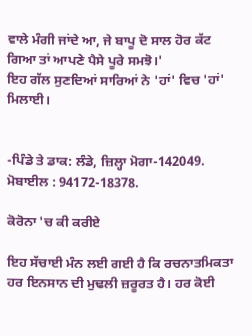ਵਾਲੇ ਮੰਗੀ ਜਾਂਦੇ ਆ, ਜੇ ਬਾਪੂ ਦੋ ਸਾਲ ਹੋਰ ਕੱਟ ਗਿਆ ਤਾਂ ਆਪਣੇ ਪੈਸੇ ਪੂਰੇ ਸਮਝੋ।'
ਇਹ ਗੱਲ ਸੁਣਦਿਆਂ ਸਾਰਿਆਂ ਨੇ 'ਹਾਂ' ਵਿਚ 'ਹਾਂ' ਮਿਲਾਈ।


-ਪਿੰਡੇ ਤੇ ਡਾਕ: ਲੰਡੇ, ਜ਼ਿਲ੍ਹਾ ਮੋਗਾ-142049.
ਮੋਬਾਈਲ : 94172-18378.

ਕੋਰੋਨਾ 'ਚ ਕੀ ਕਰੀਏ

ਇਹ ਸੱਚਾਈ ਮੰਨ ਲਈ ਗਈ ਹੈ ਕਿ ਰਚਨਾਤਮਿਕਤਾ ਹਰ ਇਨਸਾਨ ਦੀ ਮੁਢਲੀ ਜ਼ਰੂਰਤ ਹੈ। ਹਰ ਕੋਈ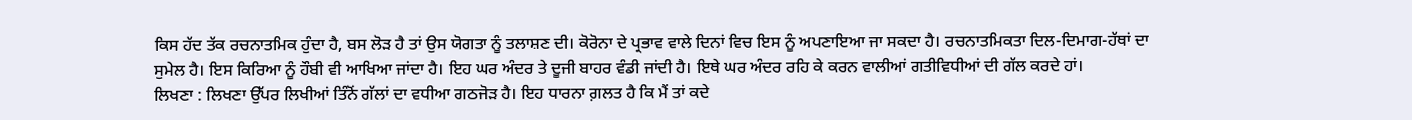ਕਿਸ ਹੱਦ ਤੱਕ ਰਚਨਾਤਮਿਕ ਹੁੰਦਾ ਹੈ, ਬਸ ਲੋੜ ਹੈ ਤਾਂ ਉਸ ਯੋਗਤਾ ਨੂੰ ਤਲਾਸ਼ਣ ਦੀ। ਕੋਰੋਨਾ ਦੇ ਪ੍ਰਭਾਵ ਵਾਲੇ ਦਿਨਾਂ ਵਿਚ ਇਸ ਨੂੰ ਅਪਣਾਇਆ ਜਾ ਸਕਦਾ ਹੈ। ਰਚਨਾਤਮਿਕਤਾ ਦਿਲ-ਦਿਮਾਗ-ਹੱਥਾਂ ਦਾ ਸੁਮੇਲ ਹੈ। ਇਸ ਕਿਰਿਆ ਨੂੰ ਹੌਬੀ ਵੀ ਆਖਿਆ ਜਾਂਦਾ ਹੈ। ਇਹ ਘਰ ਅੰਦਰ ਤੇ ਦੂਜੀ ਬਾਹਰ ਵੰਡੀ ਜਾਂਦੀ ਹੈ। ਇਥੇ ਘਰ ਅੰਦਰ ਰਹਿ ਕੇ ਕਰਨ ਵਾਲੀਆਂ ਗਤੀਵਿਧੀਆਂ ਦੀ ਗੱਲ ਕਰਦੇ ਹਾਂ।
ਲਿਖਣਾ : ਲਿਖਣਾ ਉੱਪਰ ਲਿਖੀਆਂ ਤਿੰਨੋਂ ਗੱਲਾਂ ਦਾ ਵਧੀਆ ਗਠਜੋੜ ਹੈ। ਇਹ ਧਾਰਨਾ ਗ਼ਲਤ ਹੈ ਕਿ ਮੈਂ ਤਾਂ ਕਦੇ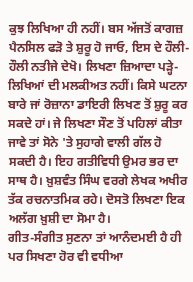ਕੁਝ ਲਿਖਿਆ ਹੀ ਨਹੀਂ। ਬਸ ਅੱਜਤੋਂ ਕਾਗਜ਼ ਪੈਨਸਿਲ ਫੜੋ ਤੇ ਸ਼ੁਰੂ ਹੋ ਜਾਓ, ਇਸ ਦੇ ਹੌਲੀ-ਹੌਲੀ ਨਤੀਜੇ ਦੇਖੋ। ਲਿਖਣਾ ਜ਼ਿਆਦਾ ਪੜ੍ਹੇ-ਲਿਖਿਆਂ ਦੀ ਮਲਕੀਅਤ ਨਹੀਂ। ਕਿਸੇ ਘਟਨਾ ਬਾਰੇ ਜਾਂ ਰੋਜ਼ਾਨਾ ਡਾਇਰੀ ਲਿਖਣ ਤੋਂ ਸ਼ੁਰੂ ਕਰ ਸਕਦੇ ਹਾਂ। ਜੇ ਲਿਖਣਾ ਸੌਣ ਤੋਂ ਪਹਿਲਾਂ ਕੀਤਾ ਜਾਵੇ ਤਾਂ ਸੋਨੇ 'ਤੇ ਸੁਹਾਗੇ ਵਾਲੀ ਗੱਲ ਹੋ ਸਕਦੀ ਹੈ। ਇਹ ਗਤੀਵਿਧੀ ਉਮਰ ਭਰ ਦਾ ਸਾਥ ਹੈ। ਖ਼ੁਸ਼ਵੰਤ ਸਿੰਘ ਵਰਗੇ ਲੇਖਕ ਅਖੀਰ ਤੱਕ ਰਚਨਾਤਮਿਕ ਰਹੇ। ਦੋਸਤੋ ਲਿਖਣਾ ਇਕ ਅਲੱਗ ਖ਼ੁਸ਼ੀ ਦਾ ਸੋਮਾ ਹੈ।
ਗੀਤ-ਸੰਗੀਤ ਸੁਣਨਾ ਤਾਂ ਆਨੰਦਮਈ ਹੈ ਹੀ ਪਰ ਸਿਖਣਾ ਹੋਰ ਵੀ ਵਧੀਆ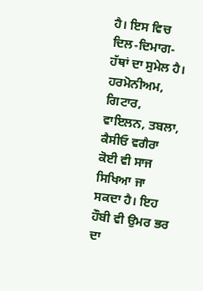ਹੈ। ਇਸ ਵਿਚ ਦਿਲ-ਦਿਮਾਗ-ਹੱਥਾਂ ਦਾ ਸੁਮੇਲ ਹੈ। ਹਰਮੋਨੀਅਮ, ਗਿਟਾਰ, ਵਾਇਲਨ, ਤਬਲਾ, ਕੈਸੀਓ ਵਗੈਰਾ ਕੋਈ ਵੀ ਸਾਜ ਸਿਖਿਆ ਜਾ ਸਕਦਾ ਹੈ। ਇਹ ਹੌਬੀ ਵੀ ਉਮਰ ਭਰ ਦਾ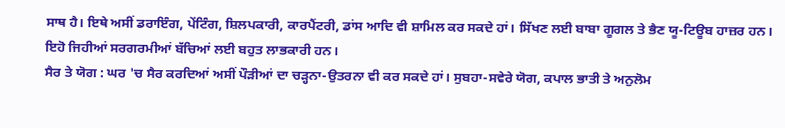ਸਾਥ ਹੈ। ਇਥੇ ਅਸੀਂ ਡਰਾਇੰਗ, ਪੇਂਟਿੰਗ, ਸ਼ਿਲਪਕਾਰੀ, ਕਾਰਪੈਂਟਰੀ, ਡਾਂਸ ਆਦਿ ਵੀ ਸ਼ਾਮਿਲ ਕਰ ਸਕਦੇ ਹਾਂ। ਸਿੱਖਣ ਲਈ ਬਾਬਾ ਗੂਗਲ ਤੇ ਭੈਣ ਯੂ-ਟਿਊਬ ਹਾਜ਼ਰ ਹਨ। ਇਹੋ ਜਿਹੀਆਂ ਸਰਗਰਮੀਆਂ ਬੱਚਿਆਂ ਲਈ ਬਹੁਤ ਲਾਭਕਾਰੀ ਹਨ।
ਸੈਰ ਤੇ ਯੋਗ : ਘਰ 'ਚ ਸੈਰ ਕਰਦਿਆਂ ਅਸੀਂ ਪੌੜੀਆਂ ਦਾ ਚੜ੍ਹਨਾ-ਉਤਰਨਾ ਵੀ ਕਰ ਸਕਦੇ ਹਾਂ। ਸੁਬਹਾ-ਸਵੇਰੇ ਯੋਗ, ਕਪਾਲ ਭਾਤੀ ਤੇ ਅਨੁਲੋਮ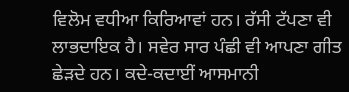ਵਿਲੋਮ ਵਧੀਆ ਕਿਰਿਆਵਾਂ ਹਨ। ਰੱਸੀ ਟੱਪਣਾ ਵੀ ਲਾਭਦਾਇਕ ਹੈ। ਸਵੇਰ ਸਾਰ ਪੰਛੀ ਵੀ ਆਪਣਾ ਗੀਤ ਛੇੜਦੇ ਹਨ। ਕਦੇ-ਕਦਾਈਂ ਆਸਮਾਨੀ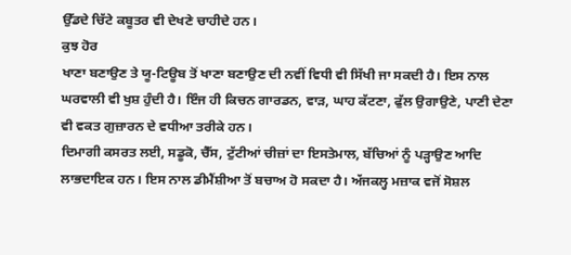ਉੱਡਦੇ ਚਿੱਟੇ ਕਬੂਤਰ ਵੀ ਦੇਖਣੇ ਚਾਹੀਦੇ ਹਨ।
ਕੁਝ ਹੋਰ
ਖਾਣਾ ਬਣਾਉਣ ਤੇ ਯੂ-ਟਿਊਬ ਤੋਂ ਖਾਣਾ ਬਣਾਉਣ ਦੀ ਨਵੀਂ ਵਿਧੀ ਵੀ ਸਿੱਖੀ ਜਾ ਸਕਦੀ ਹੈ। ਇਸ ਨਾਲ ਘਰਵਾਲੀ ਵੀ ਖੁਸ਼ ਹੁੰਦੀ ਹੈ। ਇੰਜ ਹੀ ਕਿਚਨ ਗਾਰਡਨ, ਵਾੜ, ਘਾਹ ਕੱਟਣਾ, ਫੁੱਲ ਉਗਾਉਣੇ, ਪਾਣੀ ਦੇਣਾ ਵੀ ਵਕਤ ਗੁਜ਼ਾਰਨ ਦੇ ਵਧੀਆ ਤਰੀਕੇ ਹਨ।
ਦਿਮਾਗੀ ਕਸਰਤ ਲਈ, ਸਡੂਕੋ, ਚੈੱਸ, ਟੁੱਟੀਆਂ ਚੀਜ਼ਾਂ ਦਾ ਇਸਤੇਮਾਲ, ਬੱਚਿਆਂ ਨੂੰ ਪੜ੍ਹਾਉਣ ਆਦਿ ਲਾਭਦਾਇਕ ਹਨ। ਇਸ ਨਾਲ ਡੀਮੈਂਸ਼ੀਆ ਤੋਂ ਬਚਾਅ ਹੋ ਸਕਦਾ ਹੈ। ਅੱਜਕਲ੍ਹ ਮਜ਼ਾਕ ਵਜੋਂ ਸੋਸ਼ਲ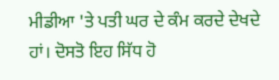ਮੀਡੀਆ 'ਤੇ ਪਤੀ ਘਰ ਦੇ ਕੰਮ ਕਰਦੇ ਦੇਖਦੇ ਹਾਂ। ਦੋਸਤੋ ਇਹ ਸਿੱਧ ਹੋ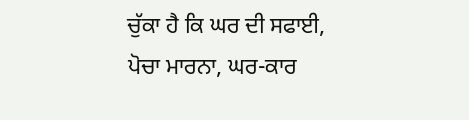ਚੁੱਕਾ ਹੈ ਕਿ ਘਰ ਦੀ ਸਫਾਈ, ਪੋਚਾ ਮਾਰਨਾ, ਘਰ-ਕਾਰ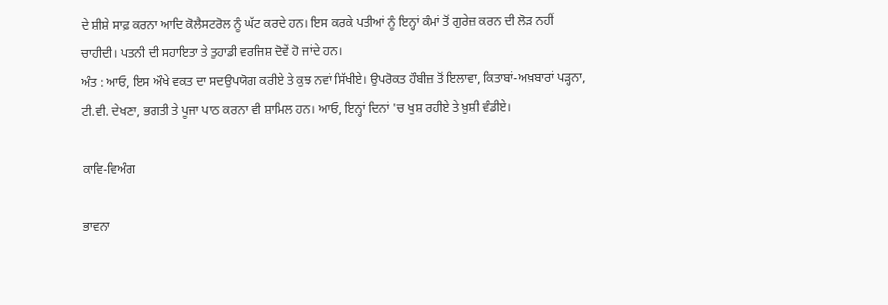ਦੇ ਸ਼ੀਸ਼ੇ ਸਾਫ਼ ਕਰਨਾ ਆਦਿ ਕੋਲੈਸਟਰੋਲ ਨੂੰ ਘੱਟ ਕਰਦੇ ਹਨ। ਇਸ ਕਰਕੇ ਪਤੀਆਂ ਨੂੰ ਇਨ੍ਹਾਂ ਕੰਮਾਂ ਤੋਂ ਗੁਰੇਜ਼ ਕਰਨ ਦੀ ਲੋੜ ਨਹੀਂ ਚਾਹੀਦੀ। ਪਤਨੀ ਦੀ ਸਹਾਇਤਾ ਤੇ ਤੁਹਾਡੀ ਵਰਜਿਸ਼ ਦੋਵੇਂ ਹੋ ਜਾਂਦੇ ਹਨ।
ਅੰਤ : ਆਓ, ਇਸ ਔਖੇ ਵਕਤ ਦਾ ਸਦਉਪਯੋਗ ਕਰੀਏ ਤੇ ਕੁਝ ਨਵਾਂ ਸਿੱਖੀਏ। ਉਪਰੋਕਤ ਹੌਬੀਜ਼ ਤੋਂ ਇਲਾਵਾ, ਕਿਤਾਬਾਂ-ਅਖ਼ਬਾਰਾਂ ਪੜ੍ਹਨਾ, ਟੀ.ਵੀ. ਦੇਖਣਾ, ਭਗਤੀ ਤੇ ਪੂਜਾ ਪਾਠ ਕਰਨਾ ਵੀ ਸ਼ਾਮਿਲ ਹਨ। ਆਓ, ਇਨ੍ਹਾਂ ਦਿਨਾਂ 'ਚ ਖੁਸ਼ ਰਹੀਏ ਤੇ ਖ਼ੁਸ਼ੀ ਵੰਡੀਏ।

ਕਾਵਿ-ਵਿਅੰਗ

ਭਾਵਨਾ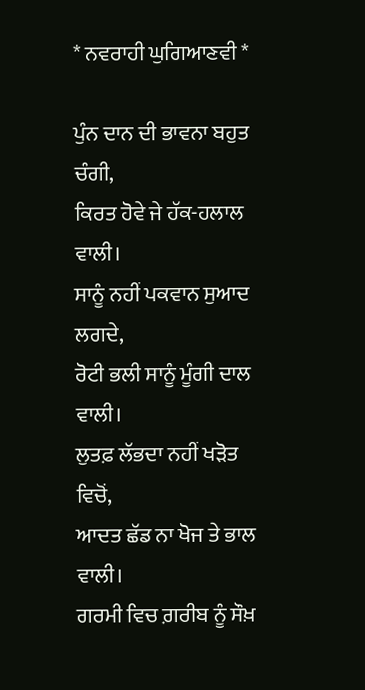* ਨਵਰਾਹੀ ਘੁਗਿਆਣਵੀ *

ਪੁੰਨ ਦਾਨ ਦੀ ਭਾਵਨਾ ਬਹੁਤ ਚੰਗੀ,
ਕਿਰਤ ਹੋਵੇ ਜੇ ਹੱਕ-ਹਲਾਲ ਵਾਲੀ।
ਸਾਨੂੰ ਨਹੀਂ ਪਕਵਾਨ ਸੁਆਦ ਲਗਦੇ,
ਰੋਟੀ ਭਲੀ ਸਾਨੂੰ ਮੂੰਗੀ ਦਾਲ ਵਾਲੀ।
ਲੁਤਫ਼ ਲੱਭਦਾ ਨਹੀਂ ਖੜੋਤ ਵਿਚੋਂ,
ਆਦਤ ਛੱਡ ਨਾ ਖੋਜ ਤੇ ਭਾਲ ਵਾਲੀ।
ਗਰਮੀ ਵਿਚ ਗ਼ਰੀਬ ਨੂੰ ਸੌਖ਼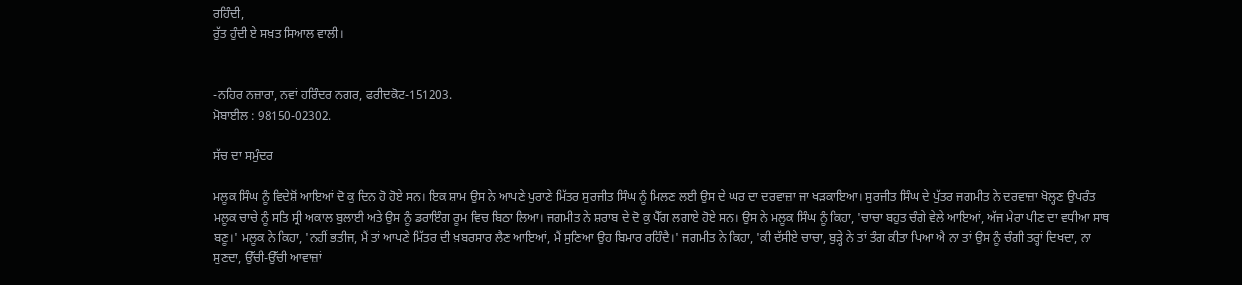ਰਹਿੰਦੀ,
ਰੁੱਤ ਹੁੰਦੀ ਏ ਸਖ਼ਤ ਸਿਆਲ ਵਾਲੀ।


-ਨਹਿਰ ਨਜ਼ਾਰਾ, ਨਵਾਂ ਹਰਿੰਦਰ ਨਗਰ, ਫਰੀਦਕੋਟ-151203.
ਮੋਬਾਈਲ : 98150-02302.

ਸੱਚ ਦਾ ਸਮੁੰਦਰ

ਮਲੂਕ ਸਿੰਘ ਨੂੰ ਵਿਦੇਸ਼ੋਂ ਆਇਆਂ ਦੋ ਕੁ ਦਿਨ ਹੋ ਹੋਏ ਸਨ। ਇਕ ਸ਼ਾਮ ਉਸ ਨੇ ਆਪਣੇ ਪੁਰਾਣੇ ਮਿੱਤਰ ਸੁਰਜੀਤ ਸਿੰਘ ਨੂੰ ਮਿਲਣ ਲਈ ਉਸ ਦੇ ਘਰ ਦਾ ਦਰਵਾਜ਼ਾ ਜਾ ਖੜਕਾਇਆ। ਸੁਰਜੀਤ ਸਿੰਘ ਦੇ ਪੁੱਤਰ ਜਗਮੀਤ ਨੇ ਦਰਵਾਜ਼ਾ ਖੋਲ੍ਹਣ ਉਪਰੰਤ ਮਲੂਕ ਚਾਚੇ ਨੂੰ ਸਤਿ ਸ੍ਰੀ ਅਕਾਲ ਬੁਲਾਈ ਅਤੇ ਉਸ ਨੂੰ ਡਰਾਇੰਗ ਰੂਮ ਵਿਚ ਬਿਠਾ ਲਿਆ। ਜਗਮੀਤ ਨੇ ਸ਼ਰਾਬ ਦੇ ਦੋ ਕੁ ਪੈੱਗ ਲਗਾਏ ਹੋਏ ਸਨ। ਉਸ ਨੇ ਮਲੂਕ ਸਿੰਘ ਨੂੰ ਕਿਹਾ, 'ਚਾਚਾ ਬਹੁਤ ਚੰਗੇ ਵੇਲੇ ਆਇਆਂ, ਅੱਜ ਮੇਰਾ ਪੀਣ ਦਾ ਵਧੀਆ ਸਾਥ ਬਣੂ।' ਮਲੂਕ ਨੇ ਕਿਹਾ, 'ਨਹੀਂ ਭਤੀਜ, ਮੈਂ ਤਾਂ ਆਪਣੇ ਮਿੱਤਰ ਦੀ ਖ਼ਬਰਸਾਰ ਲੈਣ ਆਇਆਂ, ਮੈਂ ਸੁਣਿਆ ਉਹ ਬਿਮਾਰ ਰਹਿੰਦੈ।' ਜਗਮੀਤ ਨੇ ਕਿਹਾ, 'ਕੀ ਦੱਸੀਏ ਚਾਚਾ, ਬੁੜ੍ਹੇ ਨੇ ਤਾਂ ਤੰਗ ਕੀਤਾ ਪਿਆ ਐ ਨਾ ਤਾਂ ਉਸ ਨੂੰ ਚੰਗੀ ਤਰ੍ਹਾਂ ਦਿਖਦਾ, ਨਾ ਸੁਣਦਾ, ਉੱਚੀ-ਉੱਚੀ ਆਵਾਜ਼ਾਂ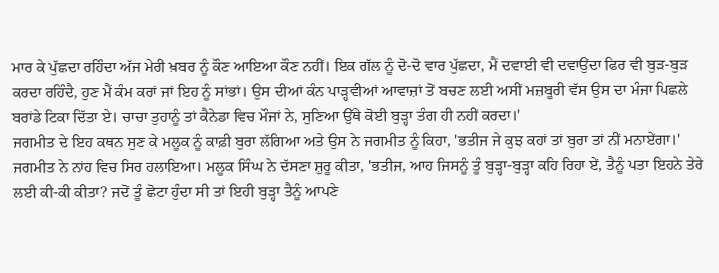ਮਾਰ ਕੇ ਪੁੱਛਦਾ ਰਹਿੰਦਾ ਅੱਜ ਮੇਰੀ ਖ਼ਬਰ ਨੂੰ ਕੌਣ ਆਇਆ ਕੌਣ ਨਹੀਂ। ਇਕ ਗੱਲ ਨੂੰ ਦੋ-ਦੋ ਵਾਰ ਪੁੱਛਦਾ, ਮੈਂ ਦਵਾਈ ਵੀ ਦਵਾਉਂਦਾ ਫਿਰ ਵੀ ਬੁੜ-ਬੁੜ ਕਰਦਾ ਰਹਿੰਦੈ, ਹੁਣ ਮੈਂ ਕੰਮ ਕਰਾਂ ਜਾਂ ਇਹ ਨੂੰ ਸਾਂਭਾਂ। ਉਸ ਦੀਆਂ ਕੰਨ ਪਾੜ੍ਹਵੀਆਂ ਆਵਾਜ਼ਾਂ ਤੋਂ ਬਚਣ ਲਈ ਅਸੀਂ ਮਜ਼ਬੂਰੀ ਵੱਸ ਉਸ ਦਾ ਮੰਜਾ ਪਿਛਲੇ ਬਰਾਂਡੇ ਟਿਕਾ ਦਿੱਤਾ ਏ। ਚਾਚਾ ਤੁਹਾਨੂੰ ਤਾਂ ਕੈਨੇਡਾ ਵਿਚ ਮੌਜਾਂ ਨੇ, ਸੁਣਿਆ ਉੱਥੇ ਕੋਈ ਬੁੜ੍ਹਾ ਤੰਗ ਹੀ ਨਹੀਂ ਕਰਦਾ।'
ਜਗਮੀਤ ਦੇ ਇਹ ਕਥਨ ਸੁਣ ਕੇ ਮਲੂਕ ਨੂੰ ਕਾਫ਼ੀ ਬੁਰਾ ਲੱਗਿਆ ਅਤੇ ਉਸ ਨੇ ਜਗਮੀਤ ਨੂੰ ਕਿਹਾ, 'ਭਤੀਜ ਜੇ ਕੁਝ ਕਹਾਂ ਤਾਂ ਬੁਰਾ ਤਾਂ ਨੀਂ ਮਨਾਏਂਗਾ।' ਜਗਮੀਤ ਨੇ ਨਾਂਹ ਵਿਚ ਸਿਰ ਹਲਾਇਆ। ਮਲੂਕ ਸਿੰਘ ਨੇ ਦੱਸਣਾ ਸ਼ੁਰੂ ਕੀਤਾ, 'ਭਤੀਜ, ਆਹ ਜਿਸਨੂੰ ਤੂੰ ਬੁੜ੍ਹਾ-ਬੁੜ੍ਹਾ ਕਹਿ ਰਿਹਾ ਏਂ, ਤੈਨੂੰ ਪਤਾ ਇਹਨੇ ਤੇਰੇ ਲਈ ਕੀ-ਕੀ ਕੀਤਾ? ਜਦੋਂ ਤੂੰ ਛੋਟਾ ਹੁੰਦਾ ਸੀ ਤਾਂ ਇਹੀ ਬੁੜ੍ਹਾ ਤੈਨੂੰ ਆਪਣੇ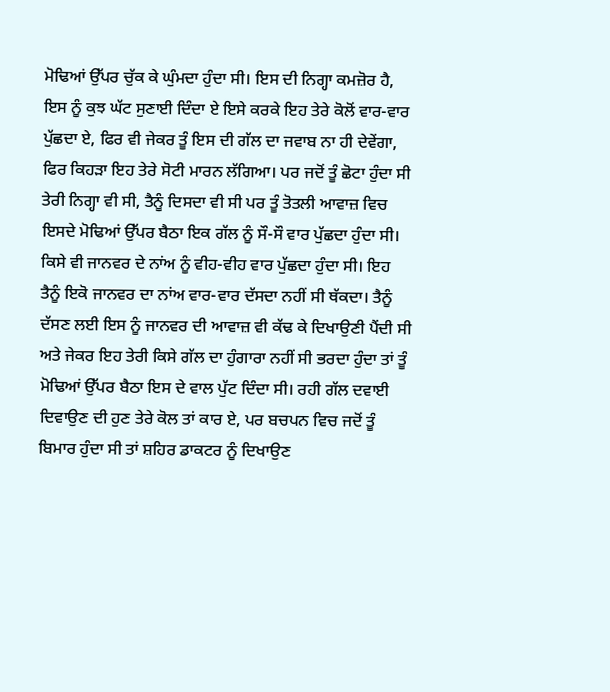ਮੋਢਿਆਂ ਉੱਪਰ ਚੁੱਕ ਕੇ ਘੁੰਮਦਾ ਹੁੰਦਾ ਸੀ। ਇਸ ਦੀ ਨਿਗ੍ਹਾ ਕਮਜ਼ੋਰ ਹੈ, ਇਸ ਨੂੰ ਕੁਝ ਘੱਟ ਸੁਣਾਈ ਦਿੰਦਾ ਏ ਇਸੇ ਕਰਕੇ ਇਹ ਤੇਰੇ ਕੋਲੋਂ ਵਾਰ-ਵਾਰ ਪੁੱਛਦਾ ਏ, ਫਿਰ ਵੀ ਜੇਕਰ ਤੂੰ ਇਸ ਦੀ ਗੱਲ ਦਾ ਜਵਾਬ ਨਾ ਹੀ ਦੇਵੇਂਗਾ, ਫਿਰ ਕਿਹੜਾ ਇਹ ਤੇਰੇ ਸੋਟੀ ਮਾਰਨ ਲੱਗਿਆ। ਪਰ ਜਦੋਂ ਤੂੰ ਛੋਟਾ ਹੁੰਦਾ ਸੀ ਤੇਰੀ ਨਿਗ੍ਹਾ ਵੀ ਸੀ, ਤੈਨੂੰ ਦਿਸਦਾ ਵੀ ਸੀ ਪਰ ਤੂੰ ਤੋਤਲੀ ਆਵਾਜ਼ ਵਿਚ ਇਸਦੇ ਮੋਢਿਆਂ ਉੱਪਰ ਬੈਠਾ ਇਕ ਗੱਲ ਨੂੰ ਸੌ-ਸੌ ਵਾਰ ਪੁੱਛਦਾ ਹੁੰਦਾ ਸੀ। ਕਿਸੇ ਵੀ ਜਾਨਵਰ ਦੇ ਨਾਂਅ ਨੂੰ ਵੀਹ-ਵੀਹ ਵਾਰ ਪੁੱਛਦਾ ਹੁੰਦਾ ਸੀ। ਇਹ ਤੈਨੂੰ ਇਕੋ ਜਾਨਵਰ ਦਾ ਨਾਂਅ ਵਾਰ-ਵਾਰ ਦੱਸਦਾ ਨਹੀਂ ਸੀ ਥੱਕਦਾ। ਤੈਨੂੰ ਦੱਸਣ ਲਈ ਇਸ ਨੂੰ ਜਾਨਵਰ ਦੀ ਆਵਾਜ਼ ਵੀ ਕੱਢ ਕੇ ਦਿਖਾਉਣੀ ਪੈਂਦੀ ਸੀ ਅਤੇ ਜੇਕਰ ਇਹ ਤੇਰੀ ਕਿਸੇ ਗੱਲ ਦਾ ਹੁੰਗਾਰਾ ਨਹੀਂ ਸੀ ਭਰਦਾ ਹੁੰਦਾ ਤਾਂ ਤੂੰ ਮੋਢਿਆਂ ਉੱਪਰ ਬੈਠਾ ਇਸ ਦੇ ਵਾਲ ਪੁੱਟ ਦਿੰਦਾ ਸੀ। ਰਹੀ ਗੱਲ ਦਵਾਈ ਦਿਵਾਉਣ ਦੀ ਹੁਣ ਤੇਰੇ ਕੋਲ ਤਾਂ ਕਾਰ ਏ, ਪਰ ਬਚਪਨ ਵਿਚ ਜਦੋਂ ਤੂੰ ਬਿਮਾਰ ਹੁੰਦਾ ਸੀ ਤਾਂ ਸ਼ਹਿਰ ਡਾਕਟਰ ਨੂੰ ਦਿਖਾਉਣ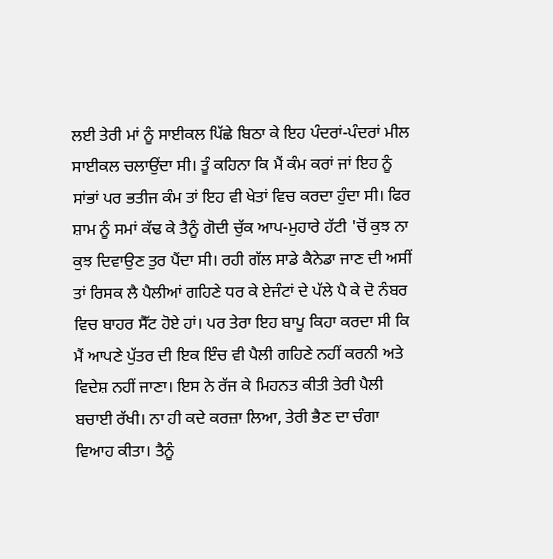ਲਈ ਤੇਰੀ ਮਾਂ ਨੂੰ ਸਾਈਕਲ ਪਿੱਛੇ ਬਿਠਾ ਕੇ ਇਹ ਪੰਦਰਾਂ-ਪੰਦਰਾਂ ਮੀਲ ਸਾਈਕਲ ਚਲਾਉਂਦਾ ਸੀ। ਤੂੰ ਕਹਿਨਾ ਕਿ ਮੈਂ ਕੰਮ ਕਰਾਂ ਜਾਂ ਇਹ ਨੂੰ ਸਾਂਭਾਂ ਪਰ ਭਤੀਜ ਕੰਮ ਤਾਂ ਇਹ ਵੀ ਖੇਤਾਂ ਵਿਚ ਕਰਦਾ ਹੁੰਦਾ ਸੀ। ਫਿਰ ਸ਼ਾਮ ਨੂੰ ਸਮਾਂ ਕੱਢ ਕੇ ਤੈਨੂੰ ਗੋਦੀ ਚੁੱਕ ਆਪ-ਮੁਹਾਰੇ ਹੱਟੀ 'ਚੋਂ ਕੁਝ ਨਾ ਕੁਝ ਦਿਵਾਉਣ ਤੁਰ ਪੈਂਦਾ ਸੀ। ਰਹੀ ਗੱਲ ਸਾਡੇ ਕੈਨੇਡਾ ਜਾਣ ਦੀ ਅਸੀਂ ਤਾਂ ਰਿਸਕ ਲੈ ਪੈਲੀਆਂ ਗਹਿਣੇ ਧਰ ਕੇ ਏਜੰਟਾਂ ਦੇ ਪੱਲੇ ਪੈ ਕੇ ਦੋ ਨੰਬਰ ਵਿਚ ਬਾਹਰ ਸੈੱਟ ਹੋਏ ਹਾਂ। ਪਰ ਤੇਰਾ ਇਹ ਬਾਪੂ ਕਿਹਾ ਕਰਦਾ ਸੀ ਕਿ ਮੈਂ ਆਪਣੇ ਪੁੱਤਰ ਦੀ ਇਕ ਇੰਚ ਵੀ ਪੈਲੀ ਗਹਿਣੇ ਨਹੀਂ ਕਰਨੀ ਅਤੇ ਵਿਦੇਸ਼ ਨਹੀਂ ਜਾਣਾ। ਇਸ ਨੇ ਰੱਜ ਕੇ ਮਿਹਨਤ ਕੀਤੀ ਤੇਰੀ ਪੈਲੀ ਬਚਾਈ ਰੱਖੀ। ਨਾ ਹੀ ਕਦੇ ਕਰਜ਼ਾ ਲਿਆ, ਤੇਰੀ ਭੈਣ ਦਾ ਚੰਗਾ ਵਿਆਹ ਕੀਤਾ। ਤੈਨੂੰ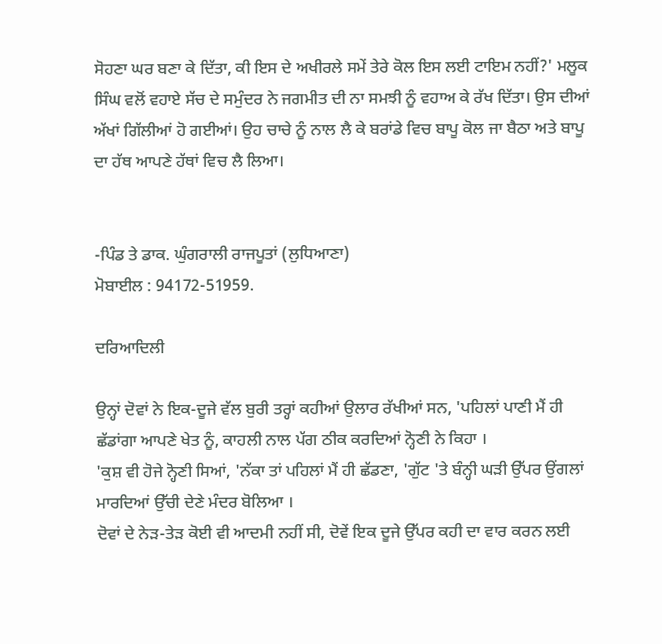ਸੋਹਣਾ ਘਰ ਬਣਾ ਕੇ ਦਿੱਤਾ, ਕੀ ਇਸ ਦੇ ਅਖੀਰਲੇ ਸਮੇਂ ਤੇਰੇ ਕੋਲ ਇਸ ਲਈ ਟਾਇਮ ਨਹੀਂ?' ਮਲੂਕ ਸਿੰਘ ਵਲੋਂ ਵਹਾਏ ਸੱਚ ਦੇ ਸਮੁੰਦਰ ਨੇ ਜਗਮੀਤ ਦੀ ਨਾ ਸਮਝੀ ਨੂੰ ਵਹਾਅ ਕੇ ਰੱਖ ਦਿੱਤਾ। ਉਸ ਦੀਆਂ ਅੱਖਾਂ ਗਿੱਲੀਆਂ ਹੋ ਗਈਆਂ। ਉਹ ਚਾਚੇ ਨੂੰ ਨਾਲ ਲੈ ਕੇ ਬਰਾਂਡੇ ਵਿਚ ਬਾਪੂ ਕੋਲ ਜਾ ਬੈਠਾ ਅਤੇ ਬਾਪੂ ਦਾ ਹੱਥ ਆਪਣੇ ਹੱਥਾਂ ਵਿਚ ਲੈ ਲਿਆ।


-ਪਿੰਡ ਤੇ ਡਾਕ. ਘੁੰਗਰਾਲੀ ਰਾਜਪੂਤਾਂ (ਲੁਧਿਆਣਾ)
ਮੋਬਾਈਲ : 94172-51959.

ਦਰਿਆਦਿਲੀ

ਉਨ੍ਹਾਂ ਦੋਵਾਂ ਨੇ ਇਕ-ਦੂਜੇ ਵੱਲ ਬੁਰੀ ਤਰ੍ਹਾਂ ਕਹੀਆਂ ਉਲਾਰ ਰੱਖੀਆਂ ਸਨ, 'ਪਹਿਲਾਂ ਪਾਣੀ ਮੈਂ ਹੀ ਛੱਡਾਂਗਾ ਆਪਣੇ ਖੇਤ ਨੂੰ, ਕਾਹਲੀ ਨਾਲ ਪੱਗ ਠੀਕ ਕਰਦਿਆਂ ਨ੍ਹੋਣੀ ਨੇ ਕਿਹਾ ।
'ਕੁਸ਼ ਵੀ ਹੋਜੇ ਨ੍ਹੋਣੀ ਸਿਆਂ, 'ਨੱਕਾ ਤਾਂ ਪਹਿਲਾਂ ਮੈਂ ਹੀ ਛੱਡਣਾ, 'ਗੁੱਟ 'ਤੇ ਬੰਨ੍ਹੀ ਘੜੀ ਉੱਪਰ ਉਂਗਲਾਂ ਮਾਰਦਿਆਂ ਉੱਚੀ ਦੇਣੇ ਮੰਦਰ ਬੋਲਿਆ ।
ਦੋਵਾਂ ਦੇ ਨੇੜ-ਤੇੜ ਕੋਈ ਵੀ ਆਦਮੀ ਨਹੀਂ ਸੀ, ਦੋਵੇਂ ਇਕ ਦੂਜੇ ਉੱਪਰ ਕਹੀ ਦਾ ਵਾਰ ਕਰਨ ਲਈ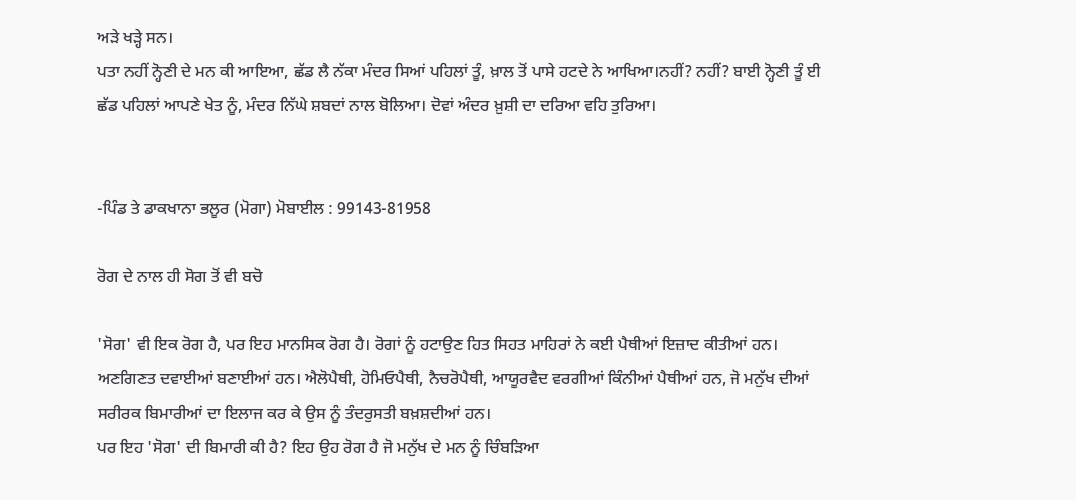ਅੜੇ ਖੜ੍ਹੇ ਸਨ।
ਪਤਾ ਨਹੀਂ ਨ੍ਹੋਣੀ ਦੇ ਮਨ ਕੀ ਆਇਆ, ਛੱਡ ਲੈ ਨੱਕਾ ਮੰਦਰ ਸਿਆਂ ਪਹਿਲਾਂ ਤੂੰ, ਖ਼ਾਲ ਤੋਂ ਪਾਸੇ ਹਟਦੇ ਨੇ ਆਖਿਆ।ਨਹੀਂ? ਨਹੀਂ? ਬਾਈ ਨ੍ਹੋਣੀ ਤੂੰ ਈ ਛੱਡ ਪਹਿਲਾਂ ਆਪਣੇ ਖੇਤ ਨੂੰ, ਮੰਦਰ ਨਿੱਘੇ ਸ਼ਬਦਾਂ ਨਾਲ ਬੋਲਿਆ। ਦੋਵਾਂ ਅੰਦਰ ਖ਼ੁਸ਼ੀ ਦਾ ਦਰਿਆ ਵਹਿ ਤੁਰਿਆ।


-ਪਿੰਡ ਤੇ ਡਾਕਖਾਨਾ ਭਲੂਰ (ਮੋਗਾ) ਮੋਬਾਈਲ : 99143-81958

ਰੋਗ ਦੇ ਨਾਲ ਹੀ ਸੋਗ ਤੋਂ ਵੀ ਬਚੋ

'ਸੋਗ' ਵੀ ਇਕ ਰੋਗ ਹੈ, ਪਰ ਇਹ ਮਾਨਸਿਕ ਰੋਗ ਹੈ। ਰੋਗਾਂ ਨੂੰ ਹਟਾਉਣ ਹਿਤ ਸਿਹਤ ਮਾਹਿਰਾਂ ਨੇ ਕਈ ਪੈਥੀਆਂ ਇਜ਼ਾਦ ਕੀਤੀਆਂ ਹਨ। ਅਣਗਿਣਤ ਦਵਾਈਆਂ ਬਣਾਈਆਂ ਹਨ। ਐਲੋਪੈਥੀ, ਹੋਮਿਓਪੈਥੀ, ਨੈਚਰੋਪੈਥੀ, ਆਯੂਰਵੈਦ ਵਰਗੀਆਂ ਕਿੰਨੀਆਂ ਪੈਥੀਆਂ ਹਨ, ਜੋ ਮਨੁੱਖ ਦੀਆਂ ਸਰੀਰਕ ਬਿਮਾਰੀਆਂ ਦਾ ਇਲਾਜ ਕਰ ਕੇ ਉਸ ਨੂੰ ਤੰਦਰੁਸਤੀ ਬਖ਼ਸ਼ਦੀਆਂ ਹਨ।
ਪਰ ਇਹ 'ਸੋਗ' ਦੀ ਬਿਮਾਰੀ ਕੀ ਹੈ? ਇਹ ਉਹ ਰੋਗ ਹੈ ਜੋ ਮਨੁੱਖ ਦੇ ਮਨ ਨੂੰ ਚਿੰਬੜਿਆ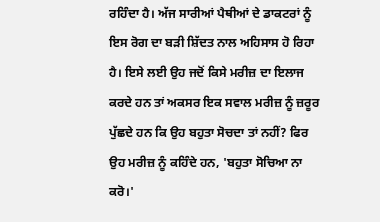ਰਹਿੰਦਾ ਹੈ। ਅੱਜ ਸਾਰੀਆਂ ਪੈਥੀਆਂ ਦੇ ਡਾਕਟਰਾਂ ਨੂੰ ਇਸ ਰੋਗ ਦਾ ਬੜੀ ਸ਼ਿੱਦਤ ਨਾਲ ਅਹਿਸਾਸ ਹੋ ਰਿਹਾ ਹੈ। ਇਸੇ ਲਈ ਉਹ ਜਦੋਂ ਕਿਸੇ ਮਰੀਜ਼ ਦਾ ਇਲਾਜ ਕਰਦੇ ਹਨ ਤਾਂ ਅਕਸਰ ਇਕ ਸਵਾਲ ਮਰੀਜ਼ ਨੂੰ ਜ਼ਰੂਰ ਪੁੱਛਦੇ ਹਨ ਕਿ ਉਹ ਬਹੁਤਾ ਸੋਚਦਾ ਤਾਂ ਨਹੀਂ? ਫਿਰ ਉਹ ਮਰੀਜ਼ ਨੂੰ ਕਹਿੰਦੇ ਹਨ, 'ਬਹੁਤਾ ਸੋਚਿਆ ਨਾ ਕਰੋ।'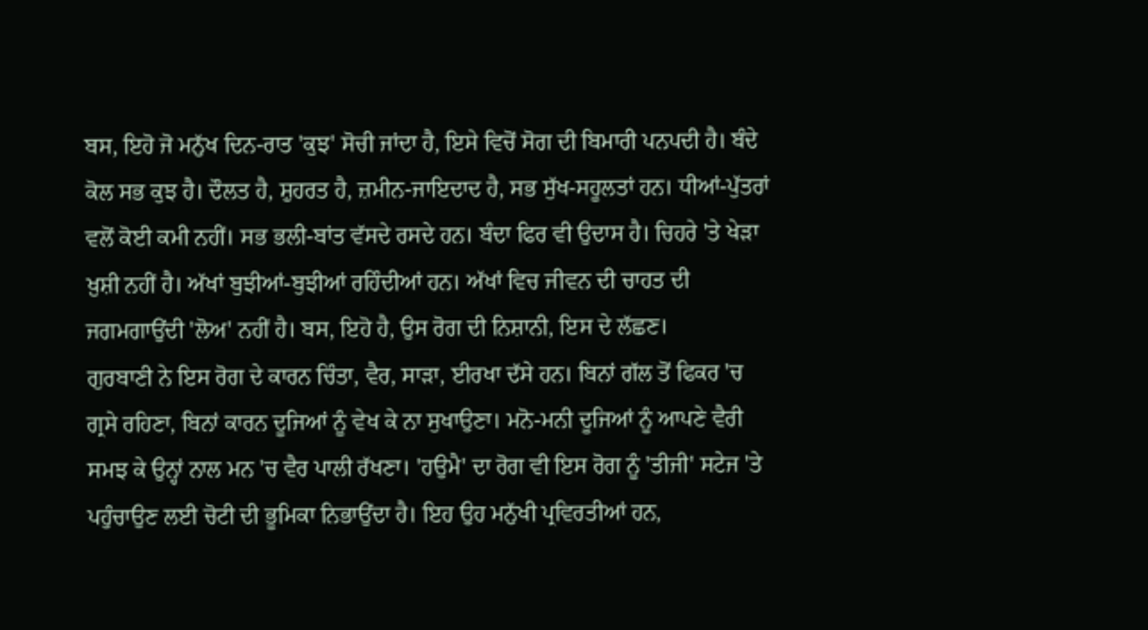ਬਸ, ਇਹੋ ਜੋ ਮਨੁੱਖ ਦਿਨ-ਰਾਤ 'ਕੁਝ' ਸੋਚੀ ਜਾਂਦਾ ਹੈ, ਇਸੇ ਵਿਚੋਂ ਸੋਗ ਦੀ ਬਿਮਾਰੀ ਪਨਪਦੀ ਹੈ। ਬੰਦੇ ਕੋਲ ਸਭ ਕੁਝ ਹੈ। ਦੌਲਤ ਹੈ, ਸ਼ੁਹਰਤ ਹੈ, ਜ਼ਮੀਨ-ਜਾਇਦਾਦ ਹੈ, ਸਭ ਸੁੱਖ-ਸਹੂਲਤਾਂ ਹਨ। ਧੀਆਂ-ਪੁੱਤਰਾਂ ਵਲੋਂ ਕੋਈ ਕਮੀ ਨਹੀਂ। ਸਭ ਭਲੀ-ਬਾਂਤ ਵੱਸਦੇ ਰਸਦੇ ਹਨ। ਬੰਦਾ ਫਿਰ ਵੀ ਉਦਾਸ ਹੈ। ਚਿਹਰੇ 'ਤੇ ਖੇੜਾ ਖ਼ੁਸ਼ੀ ਨਹੀਂ ਹੈ। ਅੱਖਾਂ ਬੁਝੀਆਂ-ਬੁਝੀਆਂ ਰਹਿੰਦੀਆਂ ਹਨ। ਅੱਖਾਂ ਵਿਚ ਜੀਵਨ ਦੀ ਚਾਹਤ ਦੀ ਜਗਮਗਾਉਂਦੀ 'ਲੋਅ' ਨਹੀਂ ਹੈ। ਬਸ, ਇਹੋ ਹੈ, ਉਸ ਰੋਗ ਦੀ ਨਿਸ਼ਾਨੀ, ਇਸ ਦੇ ਲੱਛਣ।
ਗੁਰਬਾਣੀ ਨੇ ਇਸ ਰੋਗ ਦੇ ਕਾਰਨ ਚਿੰਤਾ, ਵੈਰ, ਸਾੜਾ, ਈਰਖਾ ਦੱਸੇ ਹਨ। ਬਿਨਾਂ ਗੱਲ ਤੋਂ ਫਿਕਰ 'ਚ ਗ੍ਰਸੇ ਰਹਿਣਾ, ਬਿਨਾਂ ਕਾਰਨ ਦੂਜਿਆਂ ਨੂੰ ਵੇਖ ਕੇ ਨਾ ਸੁਖਾਉਣਾ। ਮਨੋ-ਮਨੀ ਦੂਜਿਆਂ ਨੂੰ ਆਪਣੇ ਵੈਰੀ ਸਮਝ ਕੇ ਉਨ੍ਹਾਂ ਨਾਲ ਮਨ 'ਚ ਵੈਰ ਪਾਲੀ ਰੱਖਣਾ। 'ਹਉਮੈ' ਦਾ ਰੋਗ ਵੀ ਇਸ ਰੋਗ ਨੂੰ 'ਤੀਜੀ' ਸਟੇਜ 'ਤੇ ਪਹੁੰਚਾਉਣ ਲਈ ਚੋਟੀ ਦੀ ਭੂਮਿਕਾ ਨਿਭਾਉਂਦਾ ਹੈ। ਇਹ ਉਹ ਮਨੁੱਖੀ ਪ੍ਰਵਿਰਤੀਆਂ ਹਨ,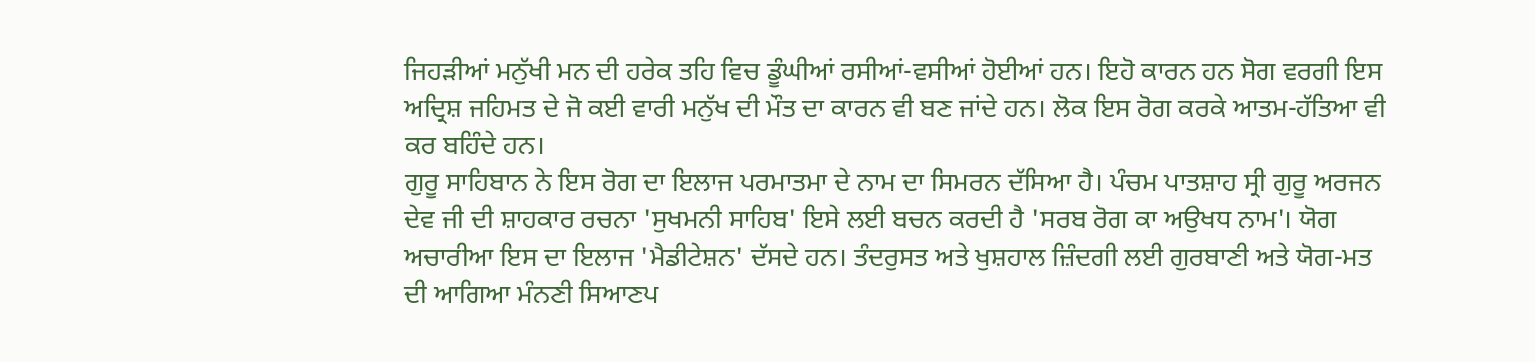ਜਿਹੜੀਆਂ ਮਨੁੱਖੀ ਮਨ ਦੀ ਹਰੇਕ ਤਹਿ ਵਿਚ ਡੂੰਘੀਆਂ ਰਸੀਆਂ-ਵਸੀਆਂ ਹੋਈਆਂ ਹਨ। ਇਹੋ ਕਾਰਨ ਹਨ ਸੋਗ ਵਰਗੀ ਇਸ ਅਦ੍ਰਿਸ਼ ਜਹਿਮਤ ਦੇ ਜੋ ਕਈ ਵਾਰੀ ਮਨੁੱਖ ਦੀ ਮੌਤ ਦਾ ਕਾਰਨ ਵੀ ਬਣ ਜਾਂਦੇ ਹਨ। ਲੋਕ ਇਸ ਰੋਗ ਕਰਕੇ ਆਤਮ-ਹੱਤਿਆ ਵੀ ਕਰ ਬਹਿੰਦੇ ਹਨ।
ਗੁਰੂ ਸਾਹਿਬਾਨ ਨੇ ਇਸ ਰੋਗ ਦਾ ਇਲਾਜ ਪਰਮਾਤਮਾ ਦੇ ਨਾਮ ਦਾ ਸਿਮਰਨ ਦੱਸਿਆ ਹੈ। ਪੰਚਮ ਪਾਤਸ਼ਾਹ ਸ੍ਰੀ ਗੁਰੂ ਅਰਜਨ ਦੇਵ ਜੀ ਦੀ ਸ਼ਾਹਕਾਰ ਰਚਨਾ 'ਸੁਖਮਨੀ ਸਾਹਿਬ' ਇਸੇ ਲਈ ਬਚਨ ਕਰਦੀ ਹੈ 'ਸਰਬ ਰੋਗ ਕਾ ਅਉਖਧ ਨਾਮ'। ਯੋਗ ਅਚਾਰੀਆ ਇਸ ਦਾ ਇਲਾਜ 'ਮੈਡੀਟੇਸ਼ਨ' ਦੱਸਦੇ ਹਨ। ਤੰਦਰੁਸਤ ਅਤੇ ਖੁਸ਼ਹਾਲ ਜ਼ਿੰਦਗੀ ਲਈ ਗੁਰਬਾਣੀ ਅਤੇ ਯੋਗ-ਮਤ ਦੀ ਆਗਿਆ ਮੰਨਣੀ ਸਿਆਣਪ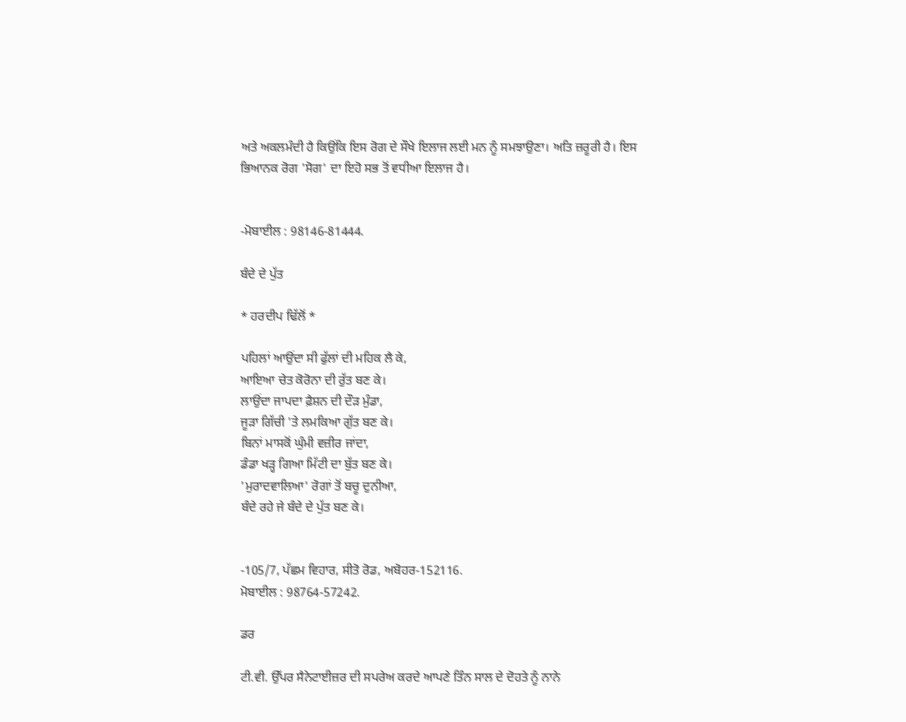ਅਤੇ ਅਕਲਮੰਦੀ ਹੈ ਕਿਉਂਕਿ ਇਸ ਰੋਗ ਦੇ ਸੌਖੇ ਇਲਾਜ ਲਈ ਮਨ ਨੂੰ ਸਮਝਾਉਣਾ। ਅਤਿ ਜ਼ਰੂਰੀ ਹੈ। ਇਸ ਭਿਆਨਕ ਰੋਗ 'ਸੋਗ' ਦਾ ਇਹੋ ਸਭ ਤੋਂ ਵਧੀਆ ਇਲਾਜ ਹੈ।


-ਮੋਬਾਈਲ : 98146-81444.

ਬੰਦੇ ਦੇ ਪੁੱਤ

* ਹਰਦੀਪ ਢਿੱਲੋਂ *

ਪਹਿਲਾਂ ਆਉਂਦਾ ਸੀ ਫੁੱਲਾਂ ਦੀ ਮਹਿਕ ਲੈ ਕੇ,
ਆਇਆ ਚੇਤ ਕੋਰੋਨਾ ਦੀ ਰੁੱਤ ਬਣ ਕੇ।
ਲਾਉਂਦਾ ਜਾਪਦਾ ਫ਼ੈਸ਼ਨ ਦੀ ਦੌੜ ਮੁੰਡਾ,
ਜੂੜਾ ਗਿੱਚੀ 'ਤੇ ਲਮਕਿਆ ਗੁੱਤ ਬਣ ਕੇ।
ਬਿਨਾਂ ਮਾਸਕੋਂ ਘੁੰਮੀ ਵਜ਼ੀਰ ਜਾਂਦਾ,
ਡੰਡਾ ਖੜ੍ਹ ਗਿਆ ਮਿੱਟੀ ਦਾ ਬੁੱਤ ਬਣ ਕੇ।
'ਮੁਰਾਦਵਾਲਿਆ' ਰੋਗਾਂ ਤੋਂ ਬਚੂ ਦੁਨੀਆ,
ਬੰਦੇ ਰਹੇ ਜੇ ਬੰਦੇ ਦੇ ਪੁੱਤ ਬਣ ਕੇ।


-105/7, ਪੱਛਮ ਵਿਹਾਰ, ਸੀਤੋ ਰੋਡ, ਅਬੋਹਰ-152116.
ਮੋਬਾਈਲ : 98764-57242.

ਡਰ

ਟੀ.ਵੀ. ਉੱਪਰ ਸੈਨੇਟਾਈਜ਼ਰ ਦੀ ਸਪਰੇਅ ਕਰਦੇ ਆਪਣੇ ਤਿੰਨ ਸਾਲ ਦੇ ਦੋਹਤੇ ਨੂੰ ਨਾਨੇ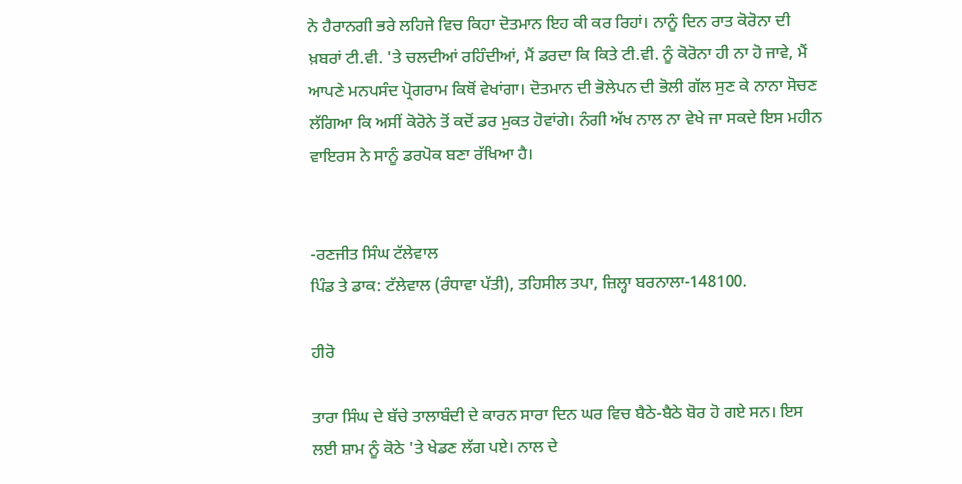ਨੇ ਹੈਰਾਨਗੀ ਭਰੇ ਲਹਿਜੇ ਵਿਚ ਕਿਹਾ ਦੋਤਮਾਨ ਇਹ ਕੀ ਕਰ ਰਿਹਾਂ। ਨਾਨੂੰ ਦਿਨ ਰਾਤ ਕੋਰੋਨਾ ਦੀ ਖ਼ਬਰਾਂ ਟੀ.ਵੀ. 'ਤੇ ਚਲਦੀਆਂ ਰਹਿੰਦੀਆਂ, ਮੈਂ ਡਰਦਾ ਕਿ ਕਿਤੇ ਟੀ.ਵੀ. ਨੂੰ ਕੋਰੋਨਾ ਹੀ ਨਾ ਹੋ ਜਾਵੇ, ਮੈਂ ਆਪਣੇ ਮਨਪਸੰਦ ਪ੍ਰੋਗਰਾਮ ਕਿਥੋਂ ਵੇਖਾਂਗਾ। ਦੋਤਮਾਨ ਦੀ ਭੋਲੇਪਨ ਦੀ ਭੋਲੀ ਗੱਲ ਸੁਣ ਕੇ ਨਾਨਾ ਸੋਚਣ ਲੱਗਿਆ ਕਿ ਅਸੀਂ ਕੋਰੋਨੇ ਤੋਂ ਕਦੋਂ ਡਰ ਮੁਕਤ ਹੋਵਾਂਗੇ। ਨੰਗੀ ਅੱਖ ਨਾਲ ਨਾ ਵੇਖੇ ਜਾ ਸਕਦੇ ਇਸ ਮਹੀਨ ਵਾਇਰਸ ਨੇ ਸਾਨੂੰ ਡਰਪੋਕ ਬਣਾ ਰੱਖਿਆ ਹੈ।


-ਰਣਜੀਤ ਸਿੰਘ ਟੱਲੇਵਾਲ
ਪਿੰਡ ਤੇ ਡਾਕ: ਟੱਲੇਵਾਲ (ਰੰਧਾਵਾ ਪੱਤੀ), ਤਹਿਸੀਲ ਤਪਾ, ਜ਼ਿਲ੍ਹਾ ਬਰਨਾਲਾ-148100.

ਹੀਰੋ

ਤਾਰਾ ਸਿੰਘ ਦੇ ਬੱਚੇ ਤਾਲਾਬੰਦੀ ਦੇ ਕਾਰਨ ਸਾਰਾ ਦਿਨ ਘਰ ਵਿਚ ਬੈਠੇ-ਬੈਠੇ ਬੋਰ ਹੋ ਗਏ ਸਨ। ਇਸ ਲਈ ਸ਼ਾਮ ਨੂੰ ਕੋਠੇ 'ਤੇ ਖੇਡਣ ਲੱਗ ਪਏ। ਨਾਲ ਦੇ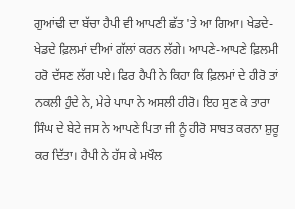ਗੁਆਂਢੀ ਦਾ ਬੱਚਾ ਹੈਪੀ ਵੀ ਆਪਣੀ ਛੱਤ 'ਤੇ ਆ ਗਿਆ। ਖੇਡਦੇ-ਖੇਡਦੇ ਫ਼ਿਲਮਾਂ ਦੀਆਂ ਗੱਲਾਂ ਕਰਨ ਲੱਗੇ। ਆਪਣੇ-ਆਪਣੇ ਫ਼ਿਲਮੀ ਹਰੋ ਦੱਸਣ ਲੱਗ ਪਏ। ਫਿਰ ਹੈਪੀ ਨੇ ਕਿਹਾ ਕਿ ਫ਼ਿਲਮਾਂ ਦੇ ਹੀਰੋ ਤਾਂ ਨਕਲੀ ਹੁੰਦੇ ਨੇ, ਮੇਰੇ ਪਾਪਾ ਨੇ ਅਸਲੀ ਹੀਰੋ। ਇਹ ਸੁਣ ਕੇ ਤਾਰਾ ਸਿੰਘ ਦੇ ਬੇਟੇ ਜਸ ਨੇ ਆਪਣੇ ਪਿਤਾ ਜੀ ਨੂੰ ਹੀਰੋ ਸਾਬਤ ਕਰਨਾ ਸ਼ੁਰੂ ਕਰ ਦਿੱਤਾ। ਹੈਪੀ ਨੇ ਹੱਸ ਕੇ ਮਖੌਲ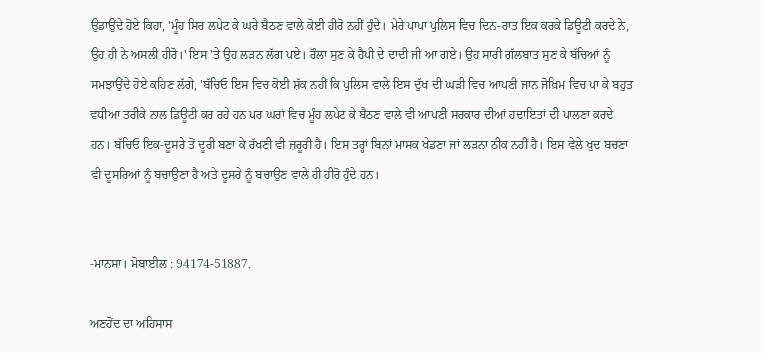ਉਡਾਉਂਦੇ ਹੋਏ ਕਿਹਾ, 'ਮੂੰਹ ਸਿਰ ਲਪੇਟ ਕੇ ਘਰੇ ਬੈਠਣ ਵਾਲੇ ਕੋਈ ਹੀਰੋ ਨਹੀਂ ਹੁੰਦੇ। ਮੇਰੇ ਪਾਪਾ ਪੁਲਿਸ ਵਿਚ ਦਿਨ-ਰਾਤ ਇਕ ਕਰਕੇ ਡਿਊਟੀ ਕਰਦੇ ਨੇ, ਉਹ ਹੀ ਨੇ ਅਸਲੀ ਹੀਰੋ।' ਇਸ 'ਤੇ ਉਹ ਲੜਨ ਲੱਗ ਪਏ। ਰੌਲਾ ਸੁਣ ਕੇ ਹੈਪੀ ਦੇ ਦਾਦੀ ਜੀ ਆ ਗਏ। ਉਹ ਸਾਰੀ ਗੱਲਬਾਤ ਸੁਣ ਕੇ ਬੱਚਿਆਂ ਨੂੰ ਸਮਝਾਉਂਦੇ ਹੋਏ ਕਹਿਣ ਲੱਗੇ, 'ਬੱਚਿਓ ਇਸ ਵਿਚ ਕੋਈ ਸ਼ੱਕ ਨਹੀਂ ਕਿ ਪੁਲਿਸ ਵਾਲੇ ਇਸ ਦੁੱਖ ਦੀ ਘੜੀ ਵਿਚ ਆਪਣੀ ਜਾਨ ਜੋਖ਼ਿਮ ਵਿਚ ਪਾ ਕੇ ਬਹੁਤ ਵਧੀਆ ਤਰੀਕੇ ਨਾਲ ਡਿਊਟੀ ਕਰ ਰਹੇ ਹਨ ਪਰ ਘਰਾਂ ਵਿਚ ਮੂੰਹ ਲਪੇਟ ਕੇ ਬੈਠਣ ਵਾਲੇ ਵੀ ਆਪਣੀ ਸਰਕਾਰ ਦੀਆਂ ਹਦਾਇਤਾਂ ਦੀ ਪਾਲਣਾ ਕਰਦੇ ਹਨ। ਬੱਚਿਓ ਇਕ-ਦੂਸਰੇ ਤੋਂ ਦੂਰੀ ਬਣਾ ਕੇ ਰੱਖਣੀ ਵੀ ਜ਼ਰੂਰੀ ਹੈ। ਇਸ ਤਰ੍ਹਾਂ ਬਿਨਾਂ ਮਾਸਕ ਖੇਡਣਾ ਜਾਂ ਲੜਨਾ ਠੀਕ ਨਹੀਂ ਹੈ। ਇਸ ਵੇਲੇ ਖੁਦ ਬਚਣਾ ਵੀ ਦੂਸਰਿਆਂ ਨੂੰ ਬਚਾਉਣਾ ਹੈ ਅਤੇ ਦੂਸਰੇ ਨੂੰ ਬਚਾਉਣ ਵਾਲੇ ਹੀ ਹੀਰੋ ਹੁੰਦੇ ਹਨ।


-ਮਾਨਸਾ। ਮੋਬਾਈਲ : 94174-51887.

ਅਣਹੋਂਦ ਦਾ ਅਹਿਸਾਸ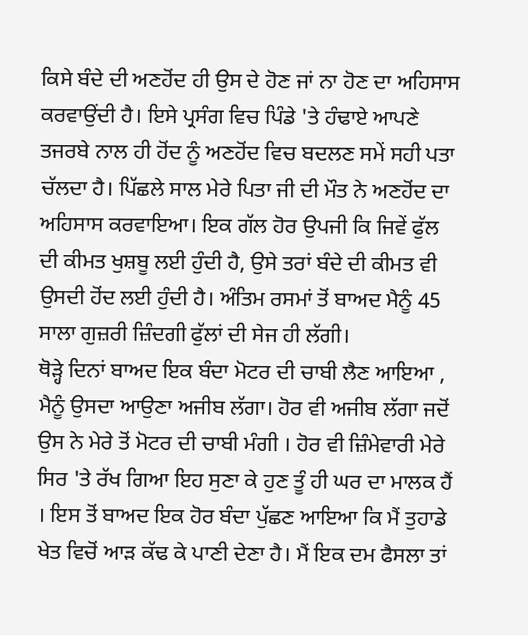ਕਿਸੇ ਬੰਦੇ ਦੀ ਅਣਹੋਂਦ ਹੀ ਉਸ ਦੇ ਹੋਣ ਜਾਂ ਨਾ ਹੋਣ ਦਾ ਅਹਿਸਾਸ ਕਰਵਾਉਂਦੀ ਹੈ। ਇਸੇ ਪ੍ਰਸੰਗ ਵਿਚ ਪਿੰਡੇ 'ਤੇ ਹੰਢਾਏ ਆਪਣੇ ਤਜਰਬੇ ਨਾਲ ਹੀ ਹੋਂਦ ਨੂੰ ਅਣਹੋਂਦ ਵਿਚ ਬਦਲਣ ਸਮੇਂ ਸਹੀ ਪਤਾ ਚੱਲਦਾ ਹੈ। ਪਿੱਛਲੇ ਸਾਲ ਮੇਰੇ ਪਿਤਾ ਜੀ ਦੀ ਮੌਤ ਨੇ ਅਣਹੋਂਦ ਦਾ ਅਹਿਸਾਸ ਕਰਵਾਇਆ। ਇਕ ਗੱਲ ਹੋਰ ਉਪਜੀ ਕਿ ਜਿਵੇਂ ਫੁੱਲ ਦੀ ਕੀਮਤ ਖੁਸ਼ਬੂ ਲਈ ਹੁੰਦੀ ਹੈ, ਉਸੇ ਤਰਾਂ ਬੰਦੇ ਦੀ ਕੀਮਤ ਵੀ ਉਸਦੀ ਹੋਂਦ ਲਈ ਹੁੰਦੀ ਹੈ। ਅੰਤਿਮ ਰਸਮਾਂ ਤੋਂ ਬਾਅਦ ਮੈਨੂੰ 45 ਸਾਲਾ ਗੁਜ਼ਰੀ ਜ਼ਿੰਦਗੀ ਫੁੱਲਾਂ ਦੀ ਸੇਜ ਹੀ ਲੱਗੀ।
ਥੋੜ੍ਹੇ ਦਿਨਾਂ ਬਾਅਦ ਇਕ ਬੰਦਾ ਮੋਟਰ ਦੀ ਚਾਬੀ ਲੈਣ ਆਇਆ , ਮੈਨੂੰ ਉਸਦਾ ਆਉਣਾ ਅਜੀਬ ਲੱਗਾ। ਹੋਰ ਵੀ ਅਜੀਬ ਲੱਗਾ ਜਦੋਂ ਉਸ ਨੇ ਮੇਰੇ ਤੋਂ ਮੋਟਰ ਦੀ ਚਾਬੀ ਮੰਗੀ । ਹੋਰ ਵੀ ਜ਼ਿੰਮੇਵਾਰੀ ਮੇਰੇ ਸਿਰ 'ਤੇ ਰੱਖ ਗਿਆ ਇਹ ਸੁਣਾ ਕੇ ਹੁਣ ਤੂੰ ਹੀ ਘਰ ਦਾ ਮਾਲਕ ਹੈਂ । ਇਸ ਤੋਂ ਬਾਅਦ ਇਕ ਹੋਰ ਬੰਦਾ ਪੁੱਛਣ ਆਇਆ ਕਿ ਮੈਂ ਤੁਹਾਡੇ ਖੇਤ ਵਿਚੋਂ ਆੜ ਕੱਢ ਕੇ ਪਾਣੀ ਦੇਣਾ ਹੈ। ਮੈਂ ਇਕ ਦਮ ਫੈਸਲਾ ਤਾਂ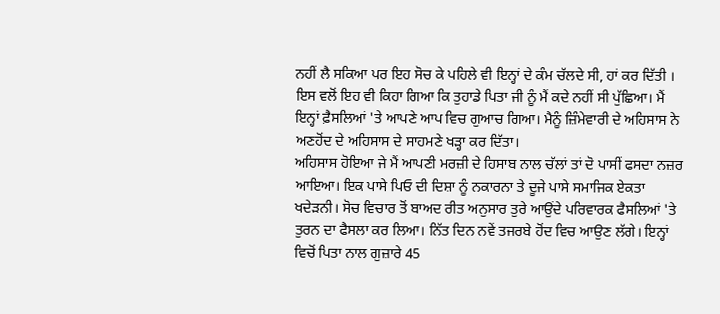ਨਹੀਂ ਲੈ ਸਕਿਆ ਪਰ ਇਹ ਸੋਚ ਕੇ ਪਹਿਲੇ ਵੀ ਇਨ੍ਹਾਂ ਦੇ ਕੰਮ ਚੱਲਦੇ ਸੀ, ਹਾਂ ਕਰ ਦਿੱਤੀ । ਇਸ ਵਲੋਂ ਇਹ ਵੀ ਕਿਹਾ ਗਿਆ ਕਿ ਤੁਹਾਡੇ ਪਿਤਾ ਜੀ ਨੂੰ ਮੈਂ ਕਦੇ ਨਹੀਂ ਸੀ ਪੁੱਛਿਆ। ਮੈਂ ਇਨ੍ਹਾਂ ਫ਼ੈਸਲਿਆਂ 'ਤੇ ਆਪਣੇ ਆਪ ਵਿਚ ਗੁਆਚ ਗਿਆ। ਮੈਨੂੰ ਜ਼ਿੰਮੇਵਾਰੀ ਦੇ ਅਹਿਸਾਸ ਨੇ ਅਣਹੋਂਦ ਦੇ ਅਹਿਸਾਸ ਦੇ ਸਾਹਮਣੇ ਖੜ੍ਹਾ ਕਰ ਦਿੱਤਾ।
ਅਹਿਸਾਸ ਹੋਇਆ ਜੇ ਮੈਂ ਆਪਣੀ ਮਰਜ਼ੀ ਦੇ ਹਿਸਾਬ ਨਾਲ ਚੱਲਾਂ ਤਾਂ ਦੋ ਪਾਸੀਂ ਫਸਦਾ ਨਜ਼ਰ ਆਇਆ। ਇਕ ਪਾਸੇ ਪਿਓ ਦੀ ਦਿਸ਼ਾ ਨੂੰ ਨਕਾਰਨਾ ਤੇ ਦੂਜੇ ਪਾਸੇ ਸਮਾਜਿਕ ਏਕਤਾ ਖਦੇੜਨੀ। ਸੋਚ ਵਿਚਾਰ ਤੋਂ ਬਾਅਦ ਰੀਤ ਅਨੁਸਾਰ ਤੁਰੇ ਆਉਂਦੇ ਪਰਿਵਾਰਕ ਫੈਸਲਿਆਂ 'ਤੇ ਤੁਰਨ ਦਾ ਫੈਸਲਾ ਕਰ ਲਿਆ। ਨਿੱਤ ਦਿਨ ਨਵੇਂ ਤਜਰਬੇ ਹੋਂਦ ਵਿਚ ਆਉਣ ਲੱਗੇ। ਇਨ੍ਹਾਂ ਵਿਚੋਂ ਪਿਤਾ ਨਾਲ ਗੁਜ਼ਾਰੇ 45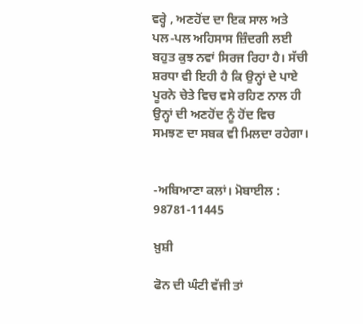ਵਰ੍ਹੇ , ਅਣਹੋਂਦ ਦਾ ਇਕ ਸਾਲ ਅਤੇ ਪਲ-ਪਲ ਅਹਿਸਾਸ ਜ਼ਿੰਦਗੀ ਲਈ ਬਹੁਤ ਕੁਝ ਨਵਾਂ ਸਿਰਜ ਰਿਹਾ ਹੈ। ਸੱਚੀ ਸ਼ਰਧਾ ਵੀ ਇਹੀ ਹੈ ਕਿ ਉਨ੍ਹਾਂ ਦੇ ਪਾਏ ਪੂਰਨੇ ਚੇਤੇ ਵਿਚ ਵਸੇ ਰਹਿਣ ਨਾਲ ਹੀ ਉਨ੍ਹਾਂ ਦੀ ਅਣਹੋਂਦ ਨੂੰ ਹੋਂਦ ਵਿਚ ਸਮਝਣ ਦਾ ਸਬਕ ਵੀ ਮਿਲਦਾ ਰਹੇਗਾ।


-ਅਬਿਆਣਾ ਕਲਾਂ। ਮੋਬਾਈਲ : 98781-11445

ਖ਼ੁਸ਼ੀ

ਫੋਨ ਦੀ ਘੰਟੀ ਵੱਜੀ ਤਾਂ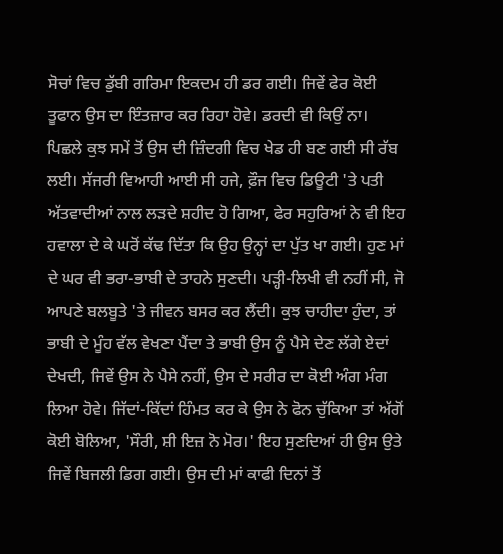ਸੋਚਾਂ ਵਿਚ ਡੁੱਬੀ ਗਰਿਮਾ ਇਕਦਮ ਹੀ ਡਰ ਗਈ। ਜਿਵੇਂ ਫੇਰ ਕੋਈ ਤੂਫਾਨ ਉਸ ਦਾ ਇੰਤਜ਼ਾਰ ਕਰ ਰਿਹਾ ਹੋਵੇ। ਡਰਦੀ ਵੀ ਕਿਉਂ ਨਾ। ਪਿਛਲੇ ਕੁਝ ਸਮੇਂ ਤੋਂ ਉਸ ਦੀ ਜ਼ਿੰਦਗੀ ਵਿਚ ਖੇਡ ਹੀ ਬਣ ਗਈ ਸੀ ਰੱਬ ਲਈ। ਸੱਜਰੀ ਵਿਆਹੀ ਆਈ ਸੀ ਹਜੇ, ਫ਼ੌਜ ਵਿਚ ਡਿਊਟੀ 'ਤੇ ਪਤੀ ਅੱਤਵਾਦੀਆਂ ਨਾਲ ਲੜਦੇ ਸ਼ਹੀਦ ਹੋ ਗਿਆ, ਫੇਰ ਸਹੁਰਿਆਂ ਨੇ ਵੀ ਇਹ ਹਵਾਲਾ ਦੇ ਕੇ ਘਰੋਂ ਕੱਢ ਦਿੱਤਾ ਕਿ ਉਹ ਉਨ੍ਹਾਂ ਦਾ ਪੁੱਤ ਖਾ ਗਈ। ਹੁਣ ਮਾਂ ਦੇ ਘਰ ਵੀ ਭਰਾ-ਭਾਬੀ ਦੇ ਤਾਹਨੇ ਸੁਣਦੀ। ਪੜ੍ਹੀ-ਲਿਖੀ ਵੀ ਨਹੀਂ ਸੀ, ਜੋ ਆਪਣੇ ਬਲਬੂਤੇ 'ਤੇ ਜੀਵਨ ਬਸਰ ਕਰ ਲੈਂਦੀ। ਕੁਝ ਚਾਹੀਦਾ ਹੁੰਦਾ, ਤਾਂ ਭਾਬੀ ਦੇ ਮੂੰਹ ਵੱਲ ਵੇਖਣਾ ਪੈਂਦਾ ਤੇ ਭਾਬੀ ਉਸ ਨੂੰ ਪੈਸੇ ਦੇਣ ਲੱਗੇ ਏਦਾਂ ਦੇਖਦੀ, ਜਿਵੇਂ ਉਸ ਨੇ ਪੈਸੇ ਨਹੀਂ, ਉਸ ਦੇ ਸਰੀਰ ਦਾ ਕੋਈ ਅੰਗ ਮੰਗ ਲਿਆ ਹੋਵੇ। ਜਿੱਦਾਂ-ਕਿੱਦਾਂ ਹਿੰਮਤ ਕਰ ਕੇ ਉਸ ਨੇ ਫੋਨ ਚੁੱਕਿਆ ਤਾਂ ਅੱਗੋਂ ਕੋਈ ਬੋਲਿਆ, 'ਸੌਰੀ, ਸ਼ੀ ਇਜ਼ ਨੋ ਮੋਰ।' ਇਹ ਸੁਣਦਿਆਂ ਹੀ ਉਸ ਉਤੇ ਜਿਵੇਂ ਬਿਜਲੀ ਡਿਗ ਗਈ। ਉਸ ਦੀ ਮਾਂ ਕਾਫੀ ਦਿਨਾਂ ਤੋਂ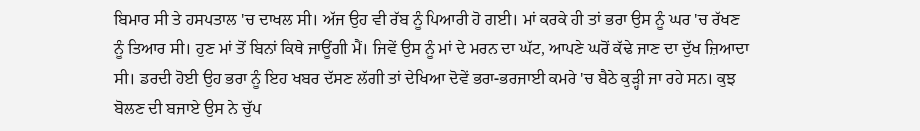ਬਿਮਾਰ ਸੀ ਤੇ ਹਸਪਤਾਲ 'ਚ ਦਾਖਲ ਸੀ। ਅੱਜ ਉਹ ਵੀ ਰੱਬ ਨੂੰ ਪਿਆਰੀ ਹੋ ਗਈ। ਮਾਂ ਕਰਕੇ ਹੀ ਤਾਂ ਭਰਾ ਉਸ ਨੂੰ ਘਰ 'ਚ ਰੱਖਣ ਨੂੰ ਤਿਆਰ ਸੀ। ਹੁਣ ਮਾਂ ਤੋਂ ਬਿਨਾਂ ਕਿਥੇ ਜਾਊਂਗੀ ਮੈਂ। ਜਿਵੇਂ ਉਸ ਨੂੰ ਮਾਂ ਦੇ ਮਰਨ ਦਾ ਘੱਟ, ਆਪਣੇ ਘਰੋਂ ਕੱਢੇ ਜਾਣ ਦਾ ਦੁੱਖ ਜ਼ਿਆਦਾ ਸੀ। ਡਰਦੀ ਹੋਈ ਉਹ ਭਰਾ ਨੂੰ ਇਹ ਖਬਰ ਦੱਸਣ ਲੱਗੀ ਤਾਂ ਦੇਖਿਆ ਦੋਵੇਂ ਭਰਾ-ਭਰਜਾਈ ਕਮਰੇ 'ਚ ਬੈਠੇ ਕੁੜ੍ਹੀ ਜਾ ਰਹੇ ਸਨ। ਕੁਝ ਬੋਲਣ ਦੀ ਬਜਾਏ ਉਸ ਨੇ ਚੁੱਪ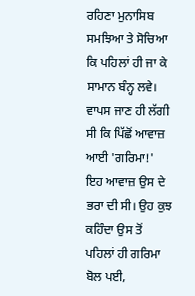ਰਹਿਣਾ ਮੁਨਾਸਿਬ ਸਮਝਿਆ ਤੇ ਸੋਚਿਆ ਕਿ ਪਹਿਲਾਂ ਹੀ ਜਾ ਕੇ ਸਾਮਾਨ ਬੰਨ੍ਹ ਲਵੇ। ਵਾਪਸ ਜਾਣ ਹੀ ਲੱਗੀ ਸੀ ਕਿ ਪਿੱਛੋਂ ਆਵਾਜ਼ ਆਈ 'ਗਰਿਮਾ!' ਇਹ ਆਵਾਜ਼ ਉਸ ਦੇ ਭਰਾ ਦੀ ਸੀ। ਉਹ ਕੁਝ ਕਹਿੰਦਾ ਉਸ ਤੋਂ ਪਹਿਲਾਂ ਹੀ ਗਰਿਮਾ ਬੋਲ ਪਈ,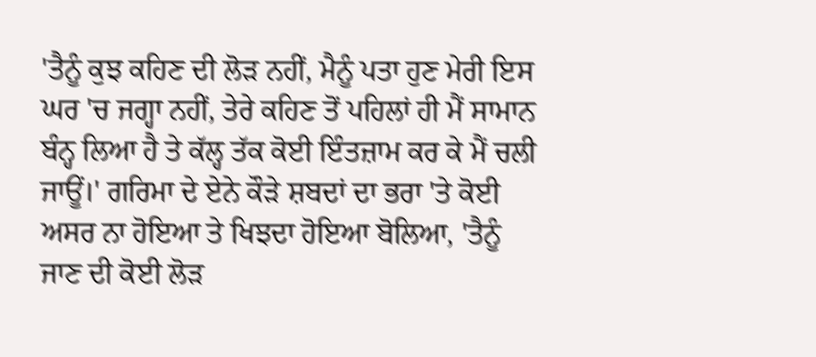'ਤੈਨੂੰ ਕੁਝ ਕਹਿਣ ਦੀ ਲੋੜ ਨਹੀਂ, ਮੈਨੂੰ ਪਤਾ ਹੁਣ ਮੇਰੀ ਇਸ ਘਰ 'ਚ ਜਗ੍ਹਾ ਨਹੀਂ, ਤੇਰੇ ਕਹਿਣ ਤੋਂ ਪਹਿਲਾਂ ਹੀ ਮੈਂ ਸਾਮਾਨ ਬੰਨ੍ਹ ਲਿਆ ਹੈ ਤੇ ਕੱਲ੍ਹ ਤੱਕ ਕੋਈ ਇੰਤਜ਼ਾਮ ਕਰ ਕੇ ਮੈਂ ਚਲੀ ਜਾਊਂ।' ਗਰਿਮਾ ਦੇ ਏਨੇ ਕੌੜੇ ਸ਼ਬਦਾਂ ਦਾ ਭਰਾ 'ਤੇ ਕੋਈ ਅਸਰ ਨਾ ਹੋਇਆ ਤੇ ਖਿਝਦਾ ਹੋਇਆ ਬੋਲਿਆ, 'ਤੈਨੂੰ ਜਾਣ ਦੀ ਕੋਈ ਲੋੜ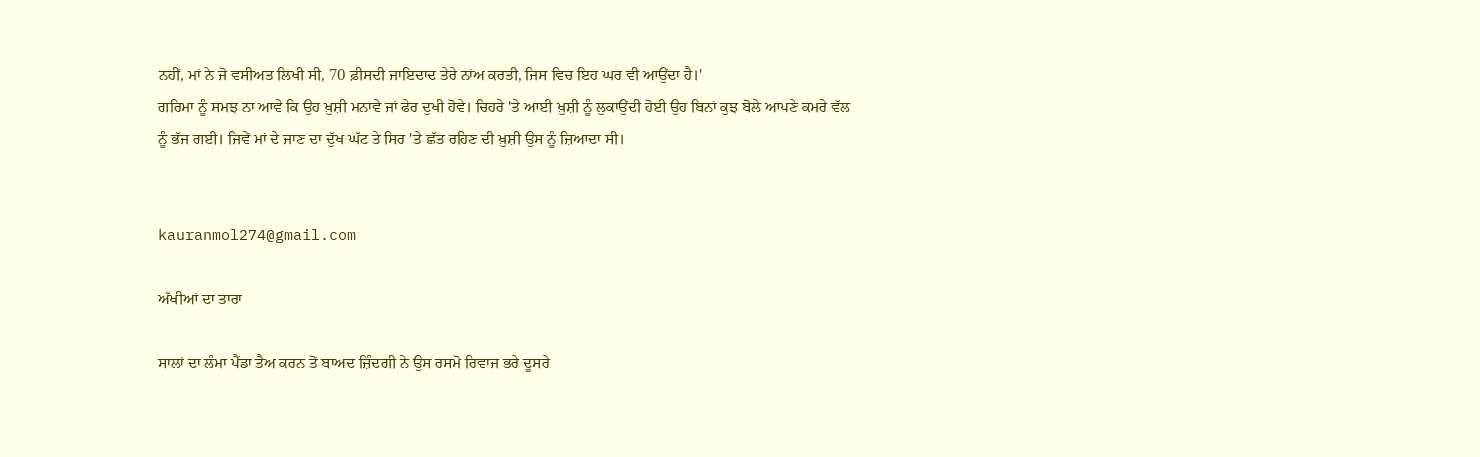ਨਹੀਂ, ਮਾਂ ਨੇ ਜੋ ਵਸੀਅਤ ਲਿਖੀ ਸੀ, 70 ਫ਼ੀਸਦੀ ਜਾਇਦਾਦ ਤੇਰੇ ਨਾਂਅ ਕਰਤੀ, ਜਿਸ ਵਿਚ ਇਹ ਘਰ ਵੀ ਆਉਂਦਾ ਹੈ।'
ਗਰਿਮਾ ਨੂੰ ਸਮਝ ਨਾ ਆਵੇ ਕਿ ਉਹ ਖ਼ੁਸ਼ੀ ਮਨਾਵੇ ਜਾਂ ਫੇਰ ਦੁਖੀ ਹੋਵੇ। ਚਿਹਰੇ 'ਤੇ ਆਈ ਖ਼ੁਸ਼ੀ ਨੂੰ ਲੁਕਾਉਂਦੀ ਹੋਈ ਉਹ ਬਿਨਾਂ ਕੁਝ ਬੋਲੇ ਆਪਣੇ ਕਮਰੇ ਵੱਲ ਨੂੰ ਭੱਜ ਗਈ। ਜਿਵੇਂ ਮਾਂ ਦੇ ਜਾਣ ਦਾ ਦੁੱਖ ਘੱਟ ਤੇ ਸਿਰ 'ਤੇ ਛੱਤ ਰਹਿਣ ਦੀ ਖ਼ੁਸ਼ੀ ਉਸ ਨੂੰ ਜ਼ਿਆਦਾ ਸੀ।


kauranmol274@gmail.com

ਅੱਖੀਆਂ ਦਾ ਤਾਰਾ

ਸਾਲਾਂ ਦਾ ਲੰਮਾ ਪੈਂਡਾ ਤੈਅ ਕਰਨ ਤੋਂ ਬਾਅਦ ਜ਼ਿੰਦਗੀ ਨੇ ਉਸ ਰਸਮੋ ਰਿਵਾਜ ਭਰੇ ਦੂਸਰੇ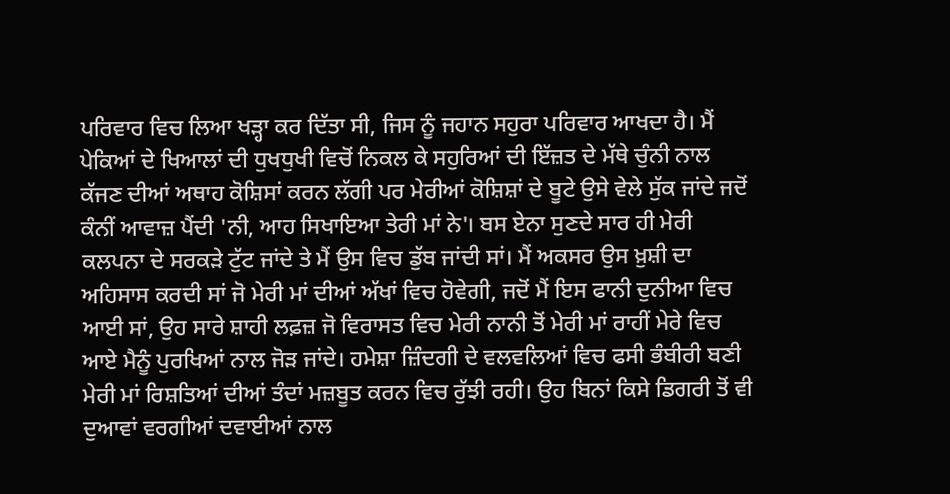ਪਰਿਵਾਰ ਵਿਚ ਲਿਆ ਖੜ੍ਹਾ ਕਰ ਦਿੱਤਾ ਸੀ, ਜਿਸ ਨੂੰ ਜਹਾਨ ਸਹੁਰਾ ਪਰਿਵਾਰ ਆਖਦਾ ਹੈ। ਮੈਂ ਪੇਕਿਆਂ ਦੇ ਖਿਆਲਾਂ ਦੀ ਧੁਖਧੁਖੀ ਵਿਚੋਂ ਨਿਕਲ ਕੇ ਸਹੁਰਿਆਂ ਦੀ ਇੱਜ਼ਤ ਦੇ ਮੱਥੇ ਚੁੰਨੀ ਨਾਲ ਕੱਜਣ ਦੀਆਂ ਅਥਾਹ ਕੋਸ਼ਿਸਾਂ ਕਰਨ ਲੱਗੀ ਪਰ ਮੇਰੀਆਂ ਕੋਸ਼ਿਸ਼ਾਂ ਦੇ ਬੂਟੇ ਉਸੇ ਵੇਲੇ ਸੁੱਕ ਜਾਂਦੇ ਜਦੋਂ ਕੰਨੀਂ ਆਵਾਜ਼ ਪੈਂਦੀ 'ਨੀ, ਆਹ ਸਿਖਾਇਆ ਤੇਰੀ ਮਾਂ ਨੇ'। ਬਸ ਏਨਾ ਸੁਣਦੇ ਸਾਰ ਹੀ ਮੇਰੀ ਕਲਪਨਾ ਦੇ ਸਰਕੜੇ ਟੁੱਟ ਜਾਂਦੇ ਤੇ ਮੈਂ ਉਸ ਵਿਚ ਡੁੱਬ ਜਾਂਦੀ ਸਾਂ। ਮੈਂ ਅਕਸਰ ਉਸ ਖ਼ੁਸ਼ੀ ਦਾ ਅਹਿਸਾਸ ਕਰਦੀ ਸਾਂ ਜੋ ਮੇਰੀ ਮਾਂ ਦੀਆਂ ਅੱਖਾਂ ਵਿਚ ਹੋਵੇਗੀ, ਜਦੋਂ ਮੈਂ ਇਸ ਫਾਨੀ ਦੁਨੀਆ ਵਿਚ ਆਈ ਸਾਂ, ਉਹ ਸਾਰੇ ਸ਼ਾਹੀ ਲਫ਼ਜ਼ ਜੋ ਵਿਰਾਸਤ ਵਿਚ ਮੇਰੀ ਨਾਨੀ ਤੋਂ ਮੇਰੀ ਮਾਂ ਰਾਹੀਂ ਮੇਰੇ ਵਿਚ ਆਏ ਮੈਨੂੰ ਪੁਰਖਿਆਂ ਨਾਲ ਜੋੜ ਜਾਂਦੇ। ਹਮੇਸ਼ਾ ਜ਼ਿੰਦਗੀ ਦੇ ਵਲਵਲਿਆਂ ਵਿਚ ਫਸੀ ਭੰਬੀਰੀ ਬਣੀ ਮੇਰੀ ਮਾਂ ਰਿਸ਼ਤਿਆਂ ਦੀਆਂ ਤੰਦਾਂ ਮਜ਼ਬੂਤ ਕਰਨ ਵਿਚ ਰੁੱਝੀ ਰਹੀ। ਉਹ ਬਿਨਾਂ ਕਿਸੇ ਡਿਗਰੀ ਤੋਂ ਵੀ ਦੁਆਵਾਂ ਵਰਗੀਆਂ ਦਵਾਈਆਂ ਨਾਲ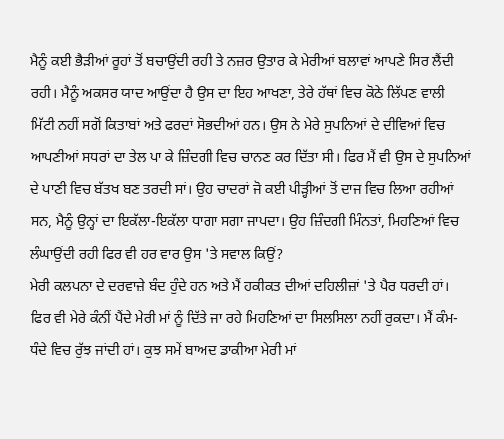ਮੈਨੂੰ ਕਈ ਭੈੜੀਆਂ ਰੂਹਾਂ ਤੋਂ ਬਚਾਉਂਦੀ ਰਹੀ ਤੇ ਨਜ਼ਰ ਉਤਾਰ ਕੇ ਮੇਰੀਆਂ ਬਲਾਵਾਂ ਆਪਣੇ ਸਿਰ ਲੈਂਦੀ ਰਹੀ। ਮੈਨੂੰ ਅਕਸਰ ਯਾਦ ਆਉਂਦਾ ਹੈ ਉਸ ਦਾ ਇਹ ਆਖਣਾ, ਤੇਰੇ ਹੱਥਾਂ ਵਿਚ ਕੋਠੇ ਲਿੱਪਣ ਵਾਲੀ ਮਿੱਟੀ ਨਹੀਂ ਸਗੋਂ ਕਿਤਾਬਾਂ ਅਤੇ ਫਰਦਾਂ ਸੋਭਦੀਆਂ ਹਨ। ਉਸ ਨੇ ਮੇਰੇ ਸੁਪਨਿਆਂ ਦੇ ਦੀਵਿਆਂ ਵਿਚ ਆਪਣੀਆਂ ਸਧਰਾਂ ਦਾ ਤੇਲ ਪਾ ਕੇ ਜ਼ਿੰਦਗੀ ਵਿਚ ਚਾਨਣ ਕਰ ਦਿੱਤਾ ਸੀ। ਫਿਰ ਮੈਂ ਵੀ ਉਸ ਦੇ ਸੁਪਨਿਆਂ ਦੇ ਪਾਣੀ ਵਿਚ ਬੱਤਖ ਬਣ ਤਰਦੀ ਸਾਂ। ਉਹ ਚਾਦਰਾਂ ਜੋ ਕਈ ਪੀੜ੍ਹੀਆਂ ਤੋਂ ਦਾਜ ਵਿਚ ਲਿਆ ਰਹੀਆਂ ਸਨ, ਮੈਨੂੰ ਉਨ੍ਹਾਂ ਦਾ ਇਕੱਲਾ-ਇਕੱਲਾ ਧਾਗਾ ਸਗਾ ਜਾਪਦਾ। ਉਹ ਜ਼ਿੰਦਗੀ ਮਿੰਨਤਾਂ, ਮਿਹਣਿਆਂ ਵਿਚ ਲੰਘਾਉਂਦੀ ਰਹੀ ਫਿਰ ਵੀ ਹਰ ਵਾਰ ਉਸ 'ਤੇ ਸਵਾਲ ਕਿਉਂ?
ਮੇਰੀ ਕਲਪਨਾ ਦੇ ਦਰਵਾਜ਼ੇ ਬੰਦ ਹੁੰਦੇ ਹਨ ਅਤੇ ਮੈਂ ਹਕੀਕਤ ਦੀਆਂ ਦਹਿਲੀਜ਼ਾਂ 'ਤੇ ਪੈਰ ਧਰਦੀ ਹਾਂ। ਫਿਰ ਵੀ ਮੇਰੇ ਕੰਨੀਂ ਪੈਂਦੇ ਮੇਰੀ ਮਾਂ ਨੂੰ ਦਿੱਤੇ ਜਾ ਰਹੇ ਮਿਹਣਿਆਂ ਦਾ ਸਿਲਸਿਲਾ ਨਹੀਂ ਰੁਕਦਾ। ਮੈਂ ਕੰਮ-ਧੰਦੇ ਵਿਚ ਰੁੱਝ ਜਾਂਦੀ ਹਾਂ। ਕੁਝ ਸਮੇਂ ਬਾਅਦ ਡਾਕੀਆ ਮੇਰੀ ਮਾਂ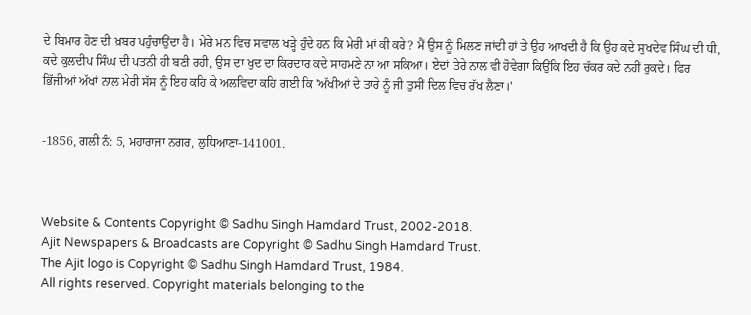ਦੇ ਬਿਮਾਰ ਹੋਣ ਦੀ ਖ਼ਬਰ ਪਹੁੰਚਾਉਂਦਾ ਹੈ। ਮੇਰੇ ਮਨ ਵਿਚ ਸਵਾਲ ਖੜ੍ਹੇ ਹੁੰਦੇ ਹਨ ਕਿ ਮੇਰੀ ਮਾਂ ਕੀ ਕਰੇ? ਮੈਂ ਉਸ ਨੂੰ ਮਿਲਣ ਜਾਂਦੀ ਹਾਂ ਤੇ ਉਹ ਆਖਦੀ ਹੈ ਕਿ ਉਹ ਕਦੇ ਸੁਖਦੇਵ ਸਿੰਘ ਦੀ ਧੀ, ਕਦੇ ਕੁਲਦੀਪ ਸਿੰਘ ਦੀ ਪਤਨੀ ਹੀ ਬਣੀ ਰਹੀ, ਉਸ ਦਾ ਖੁਦ ਦਾ ਕਿਰਦਾਰ ਕਦੇ ਸਾਹਮਣੇ ਨਾ ਆ ਸਕਿਆ। ਏਦਾਂ ਤੇਰੇ ਨਾਲ ਵੀ ਹੋਵੇਗਾ ਕਿਉਂਕਿ ਇਹ ਚੱਕਰ ਕਦੇ ਨਹੀਂ ਰੁਕਦੇ। ਫਿਰ ਭਿੱਜੀਆਂ ਅੱਖਾਂ ਨਾਲ ਮੇਰੀ ਸੱਸ ਨੂੰ ਇਹ ਕਹਿ ਕੇ ਅਲਵਿਦਾ ਕਹਿ ਗਈ ਕਿ 'ਅੱਖੀਆਂ ਦੇ ਤਾਰੇ ਨੂੰ ਜੀ ਤੁਸੀਂ ਦਿਲ ਵਿਚ ਰੱਖ ਲੈਣਾ।'


-1856, ਗਲੀ ਨੰ: 5, ਮਹਾਰਾਜਾ ਨਗਰ, ਲੁਧਿਆਣਾ-141001.



Website & Contents Copyright © Sadhu Singh Hamdard Trust, 2002-2018.
Ajit Newspapers & Broadcasts are Copyright © Sadhu Singh Hamdard Trust.
The Ajit logo is Copyright © Sadhu Singh Hamdard Trust, 1984.
All rights reserved. Copyright materials belonging to the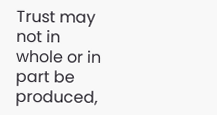Trust may not in whole or in part be produced,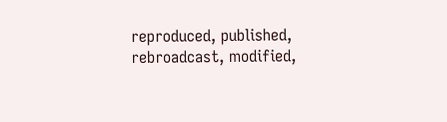reproduced, published, rebroadcast, modified,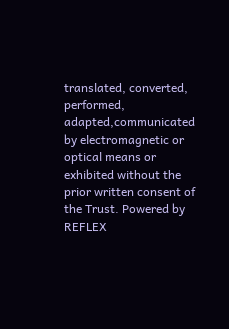translated, converted, performed, adapted,communicated by electromagnetic or optical means or exhibited without the prior written consent of the Trust. Powered by REFLEX